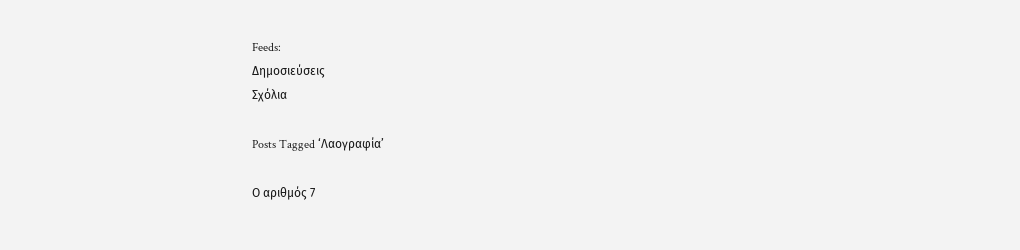Feeds:
Δημοσιεύσεις
Σχόλια

Posts Tagged ‘Λαογραφία’

Ο αριθμός 7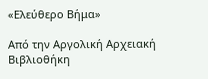«Ελεύθερο Βήμα»

Από την Αργολική Αρχειακή Βιβλιοθήκη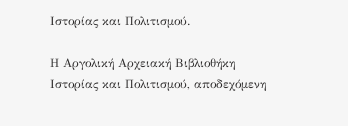Ιστορίας και Πολιτισμού.

Η Αργολική Αρχειακή Βιβλιοθήκη Ιστορίας και Πολιτισμού, αποδεχόμενη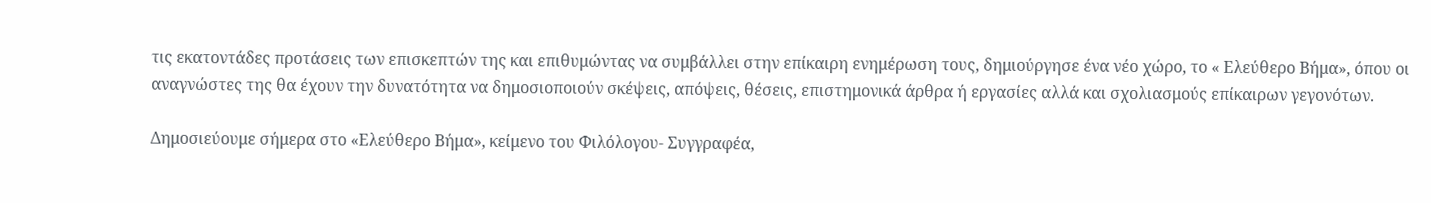τις εκατοντάδες προτάσεις των επισκεπτών της και επιθυμώντας να συμβάλλει στην επίκαιρη ενημέρωση τους, δημιούργησε ένα νέο χώρο, το « Ελεύθερο Βήμα», όπου οι αναγνώστες της θα έχουν την δυνατότητα να δημοσιοποιούν σκέψεις, απόψεις, θέσεις, επιστημονικά άρθρα ή εργασίες αλλά και σχολιασμούς επίκαιρων γεγονότων.

Δημοσιεύουμε σήμερα στο «Ελεύθερο Βήμα», κείμενο του Φιλόλογου- Συγγραφέα,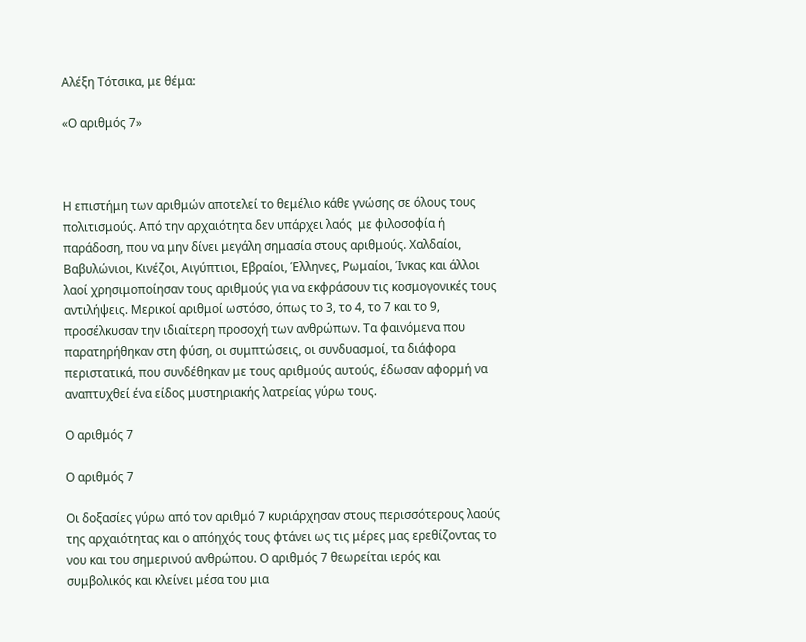Αλέξη Τότσικα, με θέμα:

«Ο αριθμός 7»



Η επιστήμη των αριθμών αποτελεί το θεμέλιο κάθε γνώσης σε όλους τους πολιτισμούς. Από την αρχαιότητα δεν υπάρχει λαός  με φιλοσοφία ή παράδοση, που να μην δίνει μεγάλη σημασία στους αριθμούς. Χαλδαίοι, Βαβυλώνιοι, Κινέζοι, Αιγύπτιοι, Εβραίοι, Έλληνες, Ρωμαίοι, Ίνκας και άλλοι λαοί χρησιμοποίησαν τους αριθμούς για να εκφράσουν τις κοσμογονικές τους αντιλήψεις. Μερικοί αριθμοί ωστόσο, όπως το 3, το 4, το 7 και το 9, προσέλκυσαν την ιδιαίτερη προσοχή των ανθρώπων. Τα φαινόμενα που παρατηρήθηκαν στη φύση, οι συμπτώσεις, οι συνδυασμοί, τα διάφορα περιστατικά, που συνδέθηκαν με τους αριθμούς αυτούς, έδωσαν αφορμή να αναπτυχθεί ένα είδος μυστηριακής λατρείας γύρω τους.

Ο αριθμός 7

Ο αριθμός 7

Οι δοξασίες γύρω από τον αριθμό 7 κυριάρχησαν στους περισσότερους λαούς της αρχαιότητας και ο απόηχός τους φτάνει ως τις μέρες μας ερεθίζοντας το νου και του σημερινού ανθρώπου. Ο αριθμός 7 θεωρείται ιερός και συμβολικός και κλείνει μέσα του μια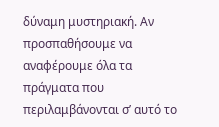δύναμη μυστηριακή. Αν προσπαθήσουμε να αναφέρουμε όλα τα πράγματα που περιλαμβάνονται σ’ αυτό το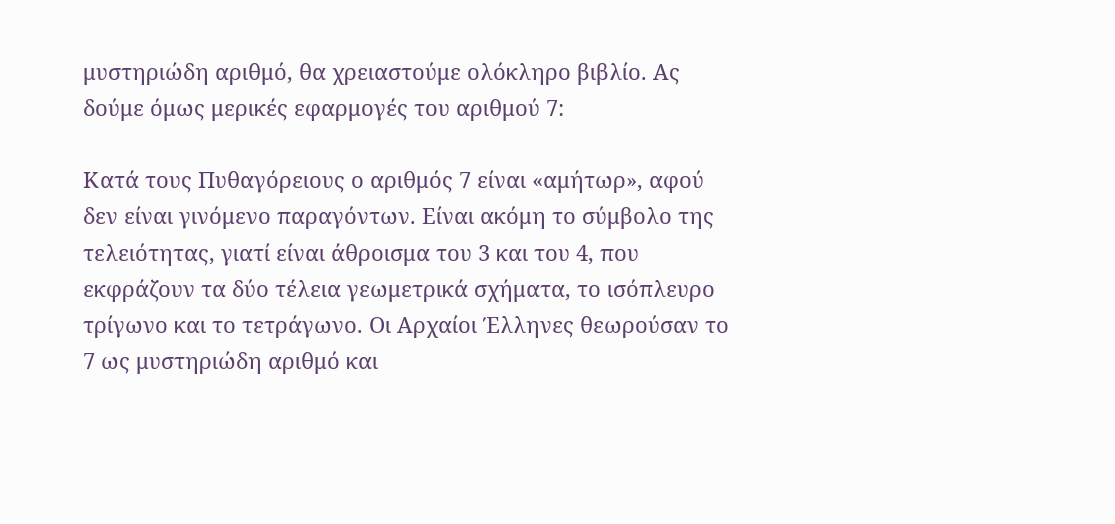μυστηριώδη αριθμό, θα χρειαστούμε ολόκληρο βιβλίο. Ας δούμε όμως μερικές εφαρμογές του αριθμού 7:

Κατά τους Πυθαγόρειους ο αριθμός 7 είναι «αμήτωρ», αφού δεν είναι γινόμενο παραγόντων. Είναι ακόμη το σύμβολο της τελειότητας, γιατί είναι άθροισμα του 3 και του 4, που εκφράζουν τα δύο τέλεια γεωμετρικά σχήματα, το ισόπλευρο τρίγωνο και το τετράγωνο. Οι Αρχαίοι Έλληνες θεωρούσαν το 7 ως μυστηριώδη αριθμό και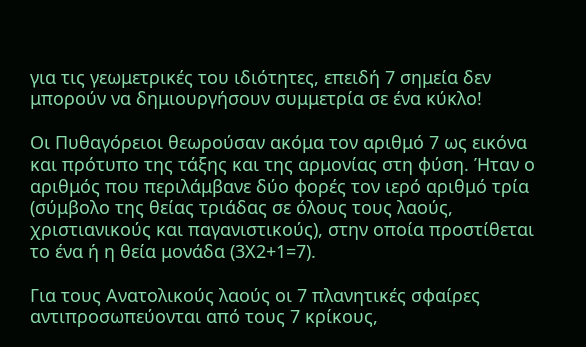για τις γεωμετρικές του ιδιότητες, επειδή 7 σημεία δεν μπορούν να δημιουργήσουν συμμετρία σε ένα κύκλο!

Οι Πυθαγόρειοι θεωρούσαν ακόμα τον αριθμό 7 ως εικόνα και πρότυπο της τάξης και της αρμονίας στη φύση. Ήταν ο αριθμός που περιλάμβανε δύο φορές τον ιερό αριθμό τρία (σύμβολο της θείας τριάδας σε όλους τους λαούς, χριστιανικούς και παγανιστικούς), στην οποία προστίθεται το ένα ή η θεία μονάδα (3Χ2+1=7).

Για τους Ανατολικούς λαούς οι 7 πλανητικές σφαίρες αντιπροσωπεύονται από τους 7 κρίκους,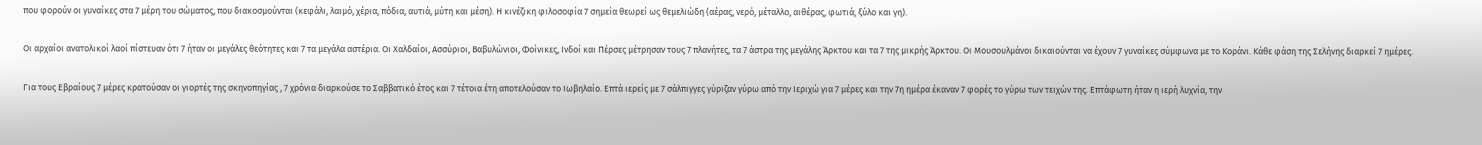που φορούν οι γυναίκες στα 7 μέρη του σώματος, που διακοσμούνται (κεφάλι, λαιμό, χέρια, πόδια, αυτιά, μύτη και μέση). Η κινέζικη φιλοσοφία 7 σημεία θεωρεί ως θεμελιώδη (αέρας, νερό, μέταλλο, αιθέρας, φωτιά, ξύλο και γη).

Οι αρχαίοι ανατολικοί λαοί πίστευαν ότι 7 ήταν οι μεγάλες θεότητες και 7 τα μεγάλα αστέρια. Οι Χαλδαίοι, Ασσύριοι, Βαβυλώνιοι, Φοίνικες, Ινδοί και Πέρσες μέτρησαν τους 7 πλανήτες, τα 7 άστρα της μεγάλης Άρκτου και τα 7 της μικρής Άρκτου. Οι Μουσουλμάνοι δικαιούνται να έχουν 7 γυναίκες σύμφωνα με το Κοράνι. Κάθε φάση της Σελήνης διαρκεί 7 ημέρες.

Για τους Εβραίους 7 μέρες κρατούσαν οι γιορτές της σκηνοπηγίας , 7 χρόνια διαρκούσε το Σαββατικό έτος και 7 τέτοια έτη αποτελούσαν το Ιωβηλαίο. Επτά ιερείς με 7 σάλπιγγες γύριζαν γύρω από την Ιεριχώ για 7 μέρες και την 7η ημέρα έκαναν 7 φορές το γύρω των τειχών της. Επτάφωτη ήταν η ιερή λυχνία, την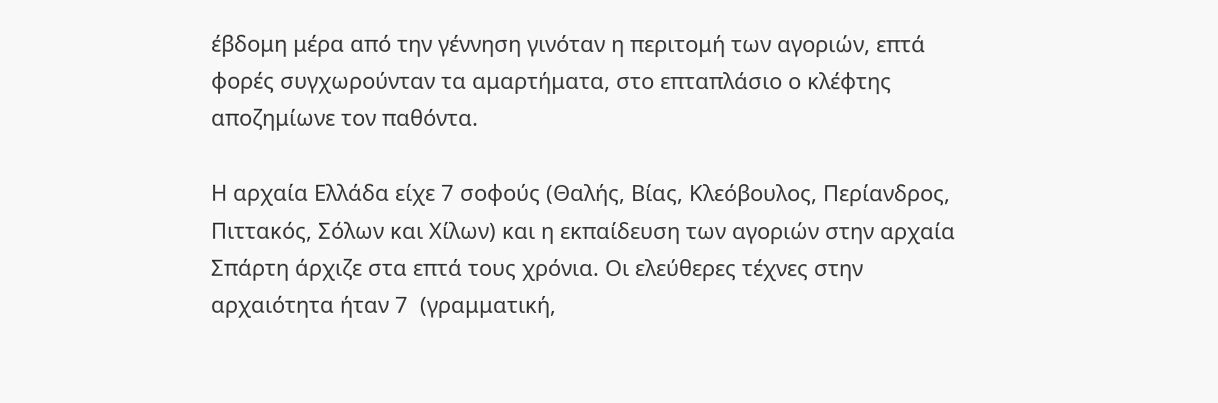έβδομη μέρα από την γέννηση γινόταν η περιτομή των αγοριών, επτά φορές συγχωρούνταν τα αμαρτήματα, στο επταπλάσιο ο κλέφτης αποζημίωνε τον παθόντα.

Η αρχαία Ελλάδα είχε 7 σοφούς (Θαλής, Βίας, Κλεόβουλος, Περίανδρος, Πιττακός, Σόλων και Χίλων) και η εκπαίδευση των αγοριών στην αρχαία Σπάρτη άρχιζε στα επτά τους χρόνια. Οι ελεύθερες τέχνες στην αρχαιότητα ήταν 7  (γραμματική,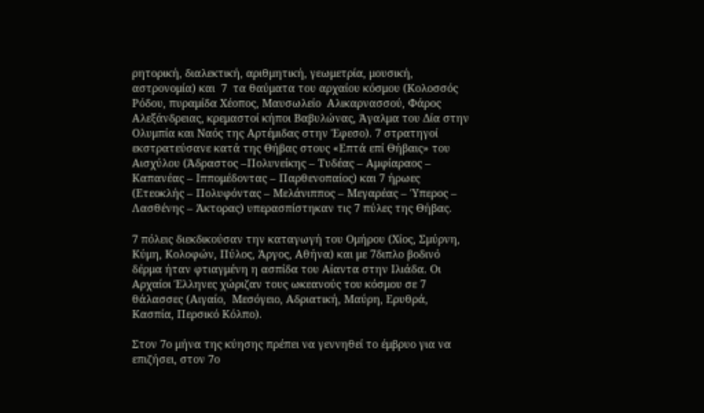ρητορική, διαλεκτική, αριθμητική, γεωμετρία, μουσική, αστρονομία) και  7  τα θαύματα του αρχαίου κόσμου (Κολοσσός Ρόδου, πυραμίδα Χέοπος, Μαυσωλείο  Αλικαρνασσού, Φάρος Αλεξάνδρειας, κρεμαστοί κήποι Βαβυλώνας, Άγαλμα του Δία στην Ολυμπία και Ναός της Αρτέμιδας στην Έφεσο). 7 στρατηγοί εκστρατεύσανε κατά της Θήβας στους «Επτά επί Θήβαις» του Αισχύλου (Άδραστος –Πολυνείκης – Τυδέας – Αμφίαραος – Καπανέας – Ιππομέδοντας – Παρθενοπαίος) και 7 ήρωες (Ετεοκλής – Πολυφόντας – Μελάνιππος – Μεγαρέας – Ύπερος – Λασθένης – Άκτορας) υπερασπίστηκαν τις 7 πύλες της Θήβας.

7 πόλεις διεκδικούσαν την καταγωγή του Ομήρου (Χίος, Σμύρνη, Κύμη, Κολοφών, Πύλος, Άργος, Αθήνα) και με 7διπλο βοδινό δέρμα ήταν φτιαγμένη η ασπίδα του Αίαντα στην Ιλιάδα. Οι Αρχαίοι Έλληνες χώριζαν τους ωκεανούς του κόσμου σε 7 θάλασσες (Αιγαίο,  Μεσόγειο, Αδριατική, Μαύρη, Ερυθρά,  Κασπία, Περσικό Κόλπο).

Στον 7ο μήνα της κύησης πρέπει να γεννηθεί το έμβρυο για να επιζήσει, στον 7ο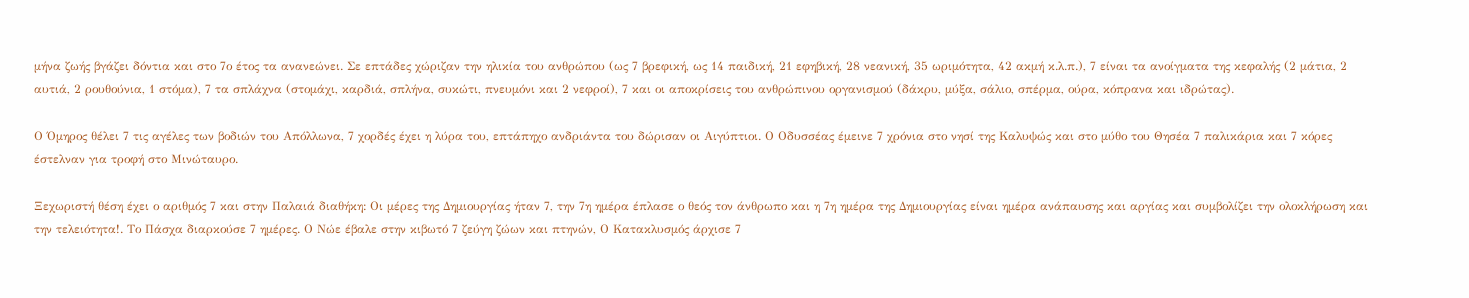μήνα ζωής βγάζει δόντια και στο 7ο έτος τα ανανεώνει. Σε επτάδες χώριζαν την ηλικία του ανθρώπου (ως 7 βρεφική, ως 14 παιδική, 21 εφηβική, 28 νεανική, 35 ωριμότητα, 42 ακμή κ.λ.π.), 7 είναι τα ανοίγματα της κεφαλής (2 μάτια, 2 αυτιά, 2 ρουθούνια, 1 στόμα), 7 τα σπλάχνα (στομάχι, καρδιά, σπλήνα, συκώτι, πνευμόνι και 2 νεφροί), 7 και οι αποκρίσεις του ανθρώπινου οργανισμού (δάκρυ, μύξα, σάλιο, σπέρμα, ούρα, κόπρανα και ιδρώτας).

Ο Όμηρος θέλει 7 τις αγέλες των βοδιών του Απόλλωνα, 7 χορδές έχει η λύρα του, επτάπηχο ανδριάντα του δώρισαν οι Αιγύπτιοι. Ο Οδυσσέας έμεινε 7 χρόνια στο νησί της Καλυψώς και στο μύθο του Θησέα 7 παλικάρια και 7 κόρες έστελναν για τροφή στο Μινώταυρο.

Ξεχωριστή θέση έχει ο αριθμός 7 και στην Παλαιά διαθήκη: Οι μέρες της Δημιουργίας ήταν 7, την 7η ημέρα έπλασε ο θεός τον άνθρωπο και η 7η ημέρα της Δημιουργίας είναι ημέρα ανάπαυσης και αργίας και συμβολίζει την ολοκλήρωση και την τελειότητα!. Το Πάσχα διαρκούσε 7 ημέρες. Ο Νώε έβαλε στην κιβωτό 7 ζεύγη ζώων και πτηνών, Ο Κατακλυσμός άρχισε 7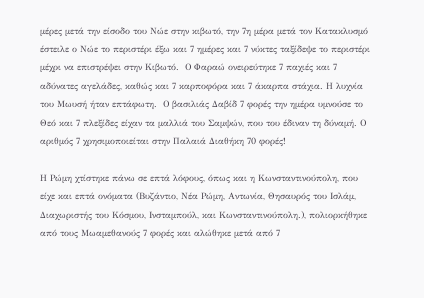μέρες μετά την είσοδο του Νώε στην κιβωτό, την 7η μέρα μετά τον Κατακλυσμό έστειλε ο Νώε το περιστέρι έξω και 7 ημέρες και 7 νύκτες ταξίδεψε το περιστέρι μέχρι να επιστρέψει στην Κιβωτό.  Ο Φαραώ ονειρεύτηκε 7 παχιές και 7 αδύνατες αγελάδες, καθώς και 7 καρποφόρα και 7 άκαρπα στάχια. Η λυχνία του Μωυσή ήταν επτάφωτη.  Ο βασιλιάς Δαβίδ 7 φορές την ημέρα υμνούσε το Θεό και 7 πλεξίδες είχαν τα μαλλιά του Σαμψών, που του έδιναν τη δύναμή. Ο αριθμός 7 χρησιμοποιείται στην Παλαιά Διαθήκη 70 φορές!

Η Ρώμη χτίστηκε πάνω σε επτά λόφους, όπως και η Κωνσταντινούπολη, που είχε και επτά ονόματα (Βυζάντιο, Νέα Ρώμη, Αντωνία, Θησαυρός του Ισλάμ, Διαχωριστής του Κόσμου, Ινσταμπούλ, και Κωνσταντινούπολη.), πολιορκήθηκε από τους Μωαμεθανούς 7 φορές και αλώθηκε μετά από 7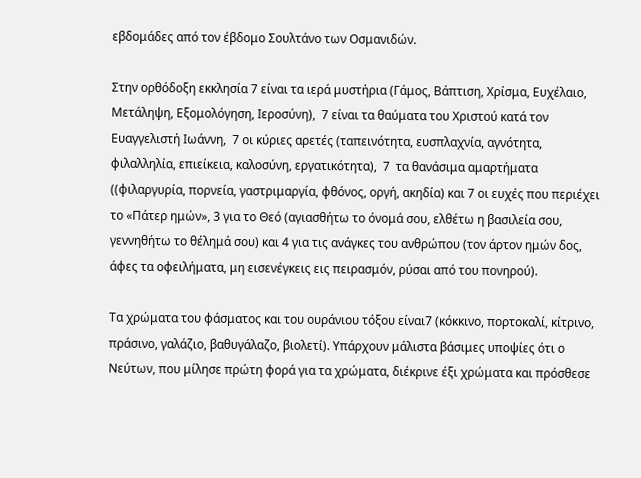εβδομάδες από τον έβδομο Σουλτάνο των Οσμανιδών.

Στην ορθόδοξη εκκλησία 7 είναι τα ιερά μυστήρια (Γάμος, Βάπτιση, Χρίσμα, Ευχέλαιο, Μετάληψη, Εξομολόγηση, Ιεροσύνη),  7 είναι τα θαύματα του Χριστού κατά τον Ευαγγελιστή Ιωάννη,  7 οι κύριες αρετές (ταπεινότητα, ευσπλαχνία, αγνότητα, φιλαλληλία, επιείκεια, καλοσύνη, εργατικότητα),  7  τα θανάσιμα αμαρτήματα ((φιλαργυρία, πορνεία, γαστριμαργία, φθόνος, οργή, ακηδία) και 7 οι ευχές που περιέχει το «Πάτερ ημών», 3 για το Θεό (αγιασθήτω το όνομά σου, ελθέτω η βασιλεία σου, γεννηθήτω το θέλημά σου) και 4 για τις ανάγκες του ανθρώπου (τον άρτον ημών δος, άφες τα οφειλήματα, μη εισενέγκεις εις πειρασμόν, ρύσαι από του πονηρού).

Τα χρώματα του φάσματος και του ουράνιου τόξου είναι7 (κόκκινο, πορτοκαλί, κίτρινο, πράσινο, γαλάζιο, βαθυγάλαζο, βιολετί). Υπάρχουν μάλιστα βάσιμες υποψίες ότι ο Νεύτων, που μίλησε πρώτη φορά για τα χρώματα, διέκρινε έξι χρώματα και πρόσθεσε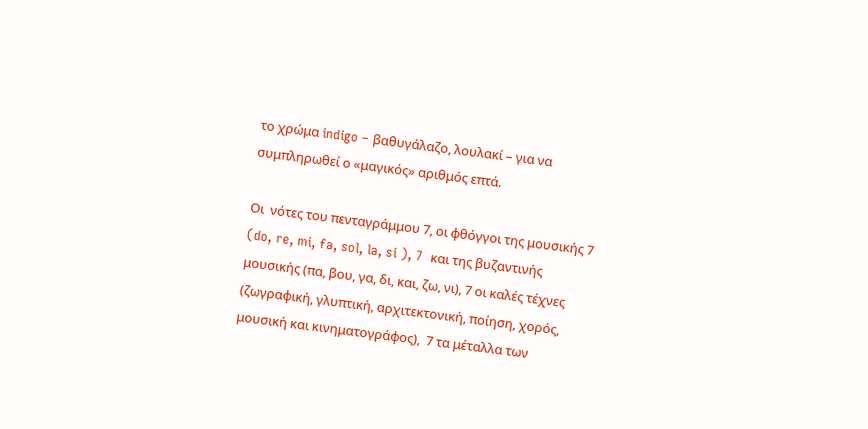το χρώμα indigo – βαθυγάλαζο, λουλακί – για να συμπληρωθεί ο «μαγικός» αριθμός επτά.

Οι  νότες του πενταγράμμου 7, οι φθόγγοι της μουσικής 7 (do, re, mi, fa, sol, la, si ), 7  και της βυζαντινής μουσικής (πα, βου, γα, δι, και, ζω, νι), 7 οι καλές τέχνες (ζωγραφική, γλυπτική, αρχιτεκτονική, ποίηση, χορός, μουσική και κινηματογράφος),  7 τα μέταλλα των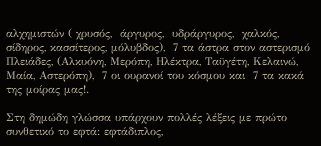αλχημιστών ( χρυσός,  άργυρος,  υδράργυρος,  χαλκός, σίδηρος, κασσίτερος, μόλυβδος),  7 τα άστρα στον αστερισμό Πλειάδες, (Αλκυόνη, Μερόπη, Ηλέκτρα, Ταϋγέτη, Κελαινώ, Μαία, Αστερόπη),  7 οι ουρανοί του κόσμου και  7 τα κακά της μοίρας μας!.

Στη δημώδη γλώσσα υπάρχουν πολλές λέξεις με πρώτο συνθετικό το εφτά: εφτάδιπλος,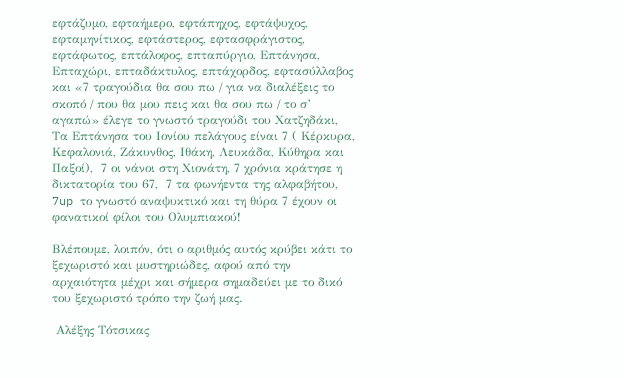εφτάζυμο, εφταήμερο, εφτάπηχος, εφτάψυχος, εφταμηνίτικος, εφτάστερος, εφτασφράγιστος, εφτάφωτος, επτάλοφος, επταπύργιο, Επτάνησα, Επταχώρι, επταδάκτυλος, επτάχορδος, εφτασύλλαβος και «7 τραγούδια θα σου πω / για να διαλέξεις το σκοπό / που θα μου πεις και θα σου πω / το σ’ αγαπώ» έλεγε το γνωστό τραγούδι του Χατζηδάκι, Τα Επτάνησα του Ιονίου πελάγους είναι 7 ( Κέρκυρα, Κεφαλονιά, Ζάκυνθος, Ιθάκη, Λευκάδα, Κύθηρα και Παξοί),  7 οι νάνοι στη Χιονάτη, 7 χρόνια κράτησε η δικτατορία του 67,  7 τα φωνήεντα της αλφαβήτου, 7up το γνωστό αναψυκτικό και τη θύρα 7 έχουν οι φανατικοί φίλοι του Ολυμπιακού!

Βλέπουμε, λοιπόν, ότι ο αριθμός αυτός κρύβει κάτι το ξεχωριστό και μυστηριώδες, αφού από την αρχαιότητα μέχρι και σήμερα σημαδεύει με το δικό του ξεχωριστό τρόπο την ζωή μας.

 Αλέξης Τότσικας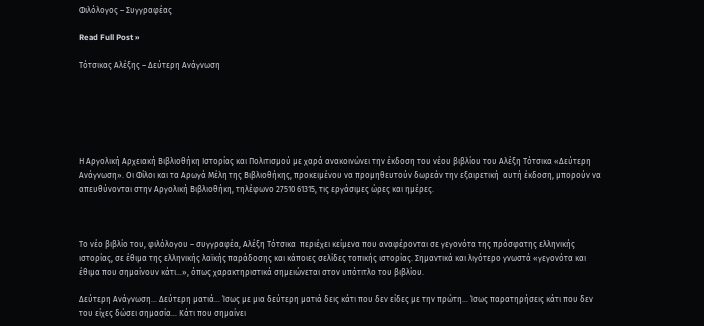Φιλόλογος – Συγγραφέας

Read Full Post »

Τότσικας Αλέξης – Δεύτερη Ανάγνωση






Η Αργολική Αρχειακή Βιβλιοθήκη Ιστορίας και Πολιτισμού με χαρά ανακοινώνει την έκδοση του νέου βιβλίου του Αλέξη Τότσικα «Δεύτερη Ανάγνωση». Οι Φίλοι και τα Αρωγά Μέλη της Bιβλιοθήκης, προκειμένου να προμηθευτούν δωρεάν την εξαιρετική  αυτή έκδοση, μπορούν να απευθύνονται στην Αργολική Βιβλιοθήκη, τηλέφωνο 27510 61315, τις εργάσιμες ώρες και ημέρες.



Το νέο βιβλίο του, φιλόλογου – συγγραφέα, Αλέξη Τότσικα  περιέχει κείμενα που αναφέρονται σε γεγονότα της πρόσφατης ελληνικής ιστορίας, σε έθιμα της ελληνικής λαϊκής παράδοσης και κάποιες σελίδες τοπικής ιστορίας. Σημαντικά και λιγότερο γνωστά «γεγονότα και έθιμα που σημαίνουν κάτι…», όπως χαρακτηριστικά σημειώνεται στον υπότιτλο του βιβλίου.

Δεύτερη Ανάγνωση… Δεύτερη ματιά… Ίσως με μια δεύτερη ματιά δεις κάτι που δεν είδες με την πρώτη… Ίσως παρατηρήσεις κάτι που δεν του είχες δώσει σημασία… Κάτι που σημαίνει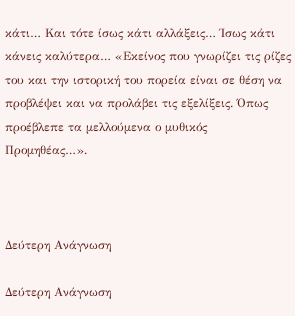κάτι… Και τότε ίσως κάτι αλλάξεις… Ίσως κάτι κάνεις καλύτερα… «Εκείνος που γνωρίζει τις ρίζες του και την ιστορική του πορεία είναι σε θέση να προβλέψει και να προλάβει τις εξελίξεις. Όπως προέβλεπε τα μελλούμενα ο μυθικός Προμηθέας…».



Δεύτερη Ανάγνωση

Δεύτερη Ανάγνωση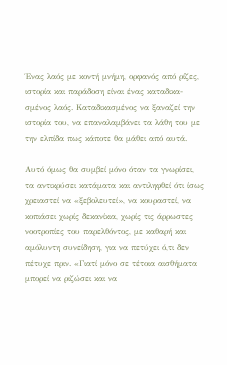Ένας λαός με κοντή μνήμη, ορφανός από ρίζες, ιστορία και παράδοση είναι ένας καταδικα-σμένος λαός. Καταδικασμένος να ξαναζεί την ιστορία του, να επαναλαμβάνει τα λάθη του με την ελπίδα πως κάποτε θα μάθει από αυτά.

Αυτό όμως θα συμβεί μόνο όταν τα γνωρίσει, τα αντικρύσει κατάματα και αντιληφθεί ότι ίσως χρειαστεί να «ξεβολευτεί», να κουραστεί, να κοπιάσει χωρίς δεκανίκια, χωρίς τις άρρωστες νοοτροπίες του παρελθόντος, με καθαρή και αμόλυντη συνείδηση, για να πετύχει ό,τι δεν πέτυχε πριν. «Γιατί μόνο σε τέτοια αισθήματα μπορεί να ριζώσει και να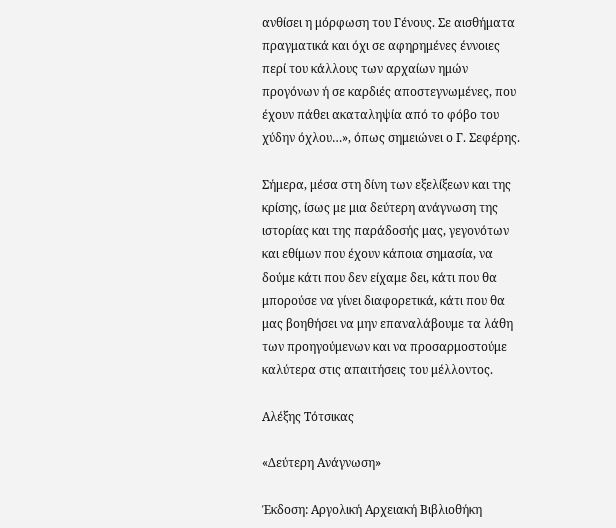ανθίσει η μόρφωση του Γένους. Σε αισθήματα πραγματικά και όχι σε αφηρημένες έννοιες περί του κάλλους των αρχαίων ημών προγόνων ή σε καρδιές αποστεγνωμένες, που έχουν πάθει ακαταληψία από το φόβο του χύδην όχλου…», όπως σημειώνει ο Γ. Σεφέρης.

Σήμερα, μέσα στη δίνη των εξελίξεων και της κρίσης, ίσως με μια δεύτερη ανάγνωση της ιστορίας και της παράδοσής μας, γεγονότων και εθίμων που έχουν κάποια σημασία, να δούμε κάτι που δεν είχαμε δει, κάτι που θα μπορούσε να γίνει διαφορετικά, κάτι που θα μας βοηθήσει να μην επαναλάβουμε τα λάθη των προηγούμενων και να προσαρμοστούμε καλύτερα στις απαιτήσεις του μέλλοντος.

Αλέξης Τότσικας

«Δεύτερη Ανάγνωση»

Έκδοση: Αργολική Αρχειακή Βιβλιοθήκη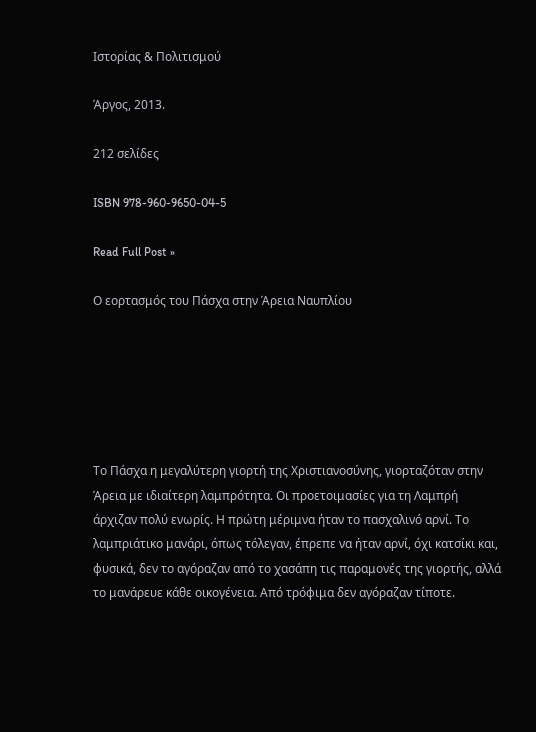Ιστορίας & Πολιτισμού

Άργος, 2013.

212 σελίδες

ISBN 978-960-9650-04-5

Read Full Post »

Ο εορτασμός του Πάσχα στην Άρεια Ναυπλίου






Το Πάσχα η μεγαλύτερη γιορτή της Χριστιανοσύνης, γιορταζόταν στην Άρεια με ιδιαίτερη λαμπρότητα. Οι προετοιμασίες για τη Λαμπρή άρχιζαν πολύ ενωρίς. Η πρώτη μέριμνα ήταν το πασχαλινό αρνί. Το λαμπριάτικο μανάρι, όπως τόλεγαν, έπρεπε να ήταν αρνί, όχι κατσίκι και, φυσικά, δεν το αγόραζαν από το χασάπη τις παραμονές της γιορτής, αλλά το μανάρευε κάθε οικογένεια. Από τρόφιμα δεν αγόραζαν τίποτε.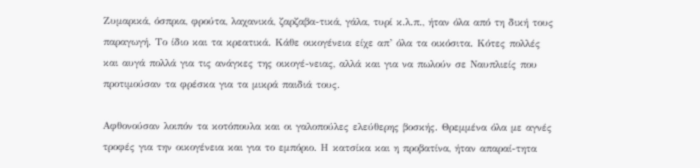Ζυμαρικά, όσπρια, φρούτα, λαχανικά, ζαρζαβα-τικά, γάλα, τυρί κ.λ.π., ήταν όλα από τη δική τους παραγωγή. Το ίδιο και τα κρεατικά. Κάθε οικογένεια είχε απ’ όλα τα οικόσιτα. Κότες πολλές και αυγά πολλά για τις ανάγκες της οικογέ-νειας, αλλά και για να πωλούν σε Ναυπλιείς που προτιμούσαν τα φρέσκα για τα μικρά παιδιά τους.

Αφθονούσαν λοιπόν τα κοτόπουλα και οι γαλοπούλες ελεύθερης βοσκής. Θρεμμένα όλα με αγνές τροφές για την οικογένεια και για το εμπόριο. Η κατσίκα και η προβατίνα, ήταν απαραί-τητα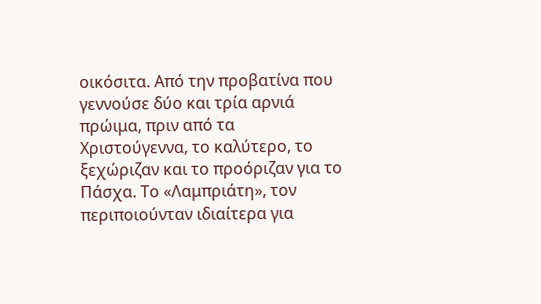οικόσιτα. Από την προβατίνα που γεννούσε δύο και τρία αρνιά πρώιμα, πριν από τα Χριστούγεννα, το καλύτερο, το ξεχώριζαν και το προόριζαν για το Πάσχα. Το «Λαμπριάτη», τον περιποιούνταν ιδιαίτερα για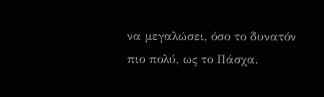να μεγαλώσει, όσο το δυνατόν πιο πολύ, ως το Πάσχα.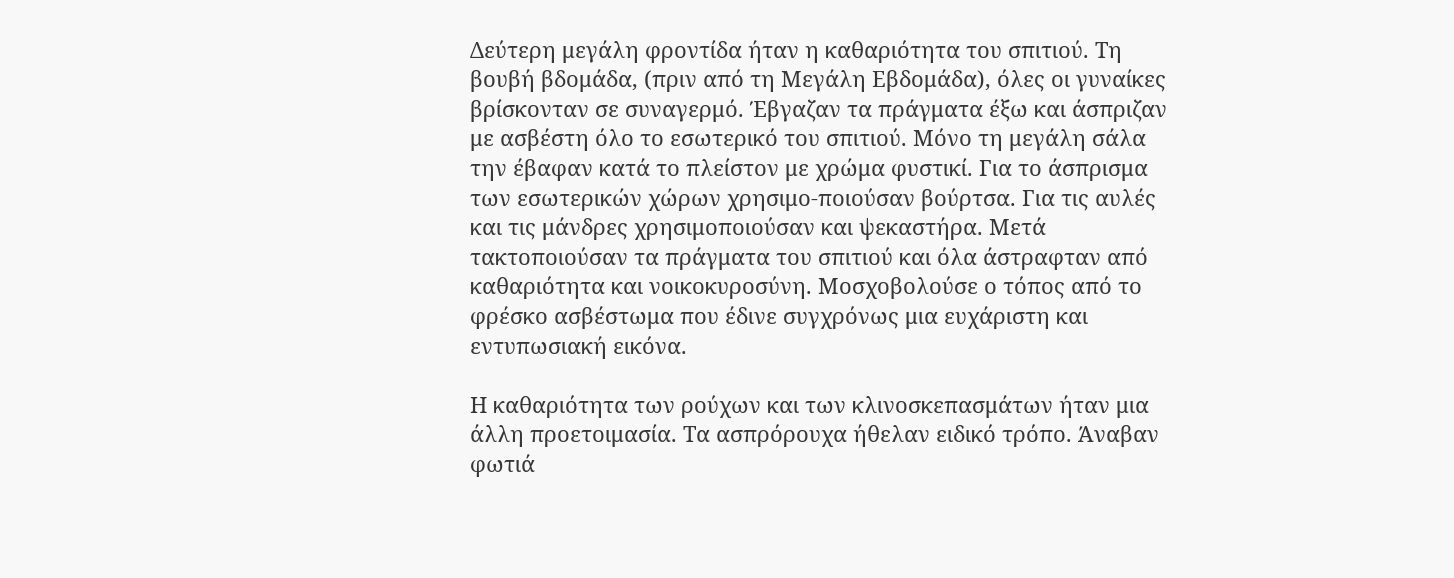Δεύτερη μεγάλη φροντίδα ήταν η καθαριότητα του σπιτιού. Τη βουβή βδομάδα, (πριν από τη Μεγάλη Εβδομάδα), όλες οι γυναίκες βρίσκονταν σε συναγερμό. Έβγαζαν τα πράγματα έξω και άσπριζαν με ασβέστη όλο το εσωτερικό του σπιτιού. Μόνο τη μεγάλη σάλα την έβαφαν κατά το πλείστον με χρώμα φυστικί. Για το άσπρισμα των εσωτερικών χώρων χρησιμο-ποιούσαν βούρτσα. Για τις αυλές και τις μάνδρες χρησιμοποιούσαν και ψεκαστήρα. Μετά τακτοποιούσαν τα πράγματα του σπιτιού και όλα άστραφταν από καθαριότητα και νοικοκυροσύνη. Μοσχοβολούσε ο τόπος από το φρέσκο ασβέστωμα που έδινε συγχρόνως μια ευχάριστη και εντυπωσιακή εικόνα.

Η καθαριότητα των ρούχων και των κλινοσκεπασμάτων ήταν μια άλλη προετοιμασία. Τα ασπρόρουχα ήθελαν ειδικό τρόπο. Άναβαν φωτιά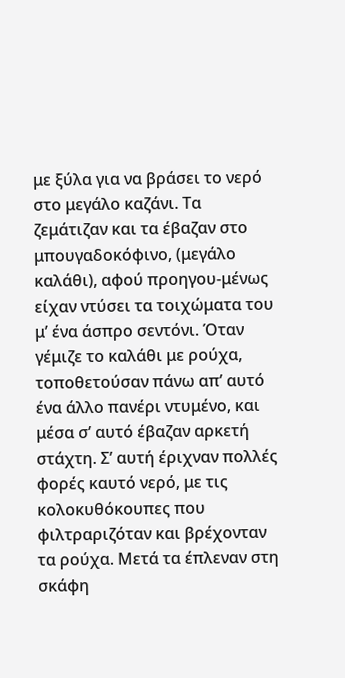με ξύλα για να βράσει το νερό στο μεγάλο καζάνι. Τα ζεμάτιζαν και τα έβαζαν στο μπουγαδοκόφινο, (μεγάλο καλάθι), αφού προηγου-μένως είχαν ντύσει τα τοιχώματα του μ’ ένα άσπρο σεντόνι. Όταν γέμιζε το καλάθι με ρούχα, τοποθετούσαν πάνω απ’ αυτό ένα άλλο πανέρι ντυμένο, και μέσα σ’ αυτό έβαζαν αρκετή στάχτη. Σ’ αυτή έριχναν πολλές φορές καυτό νερό, με τις κολοκυθόκουπες που φιλτραριζόταν και βρέχονταν τα ρούχα. Μετά τα έπλεναν στη σκάφη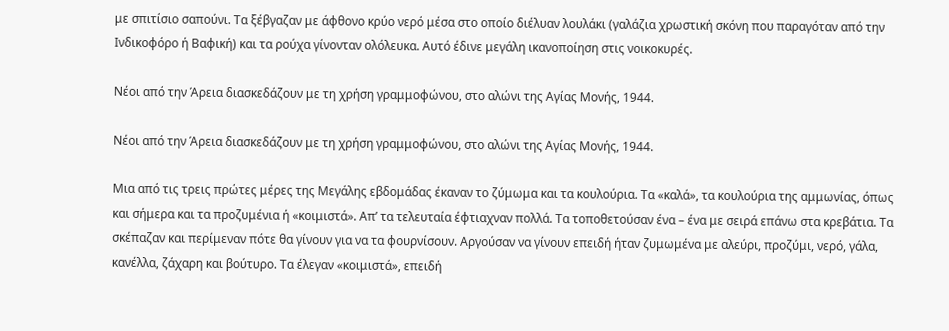με σπιτίσιο σαπούνι. Τα ξέβγαζαν με άφθονο κρύο νερό μέσα στο οποίο διέλυαν λουλάκι (γαλάζια χρωστική σκόνη που παραγόταν από την Ινδικοφόρο ή Βαφική) και τα ρούχα γίνονταν ολόλευκα. Αυτό έδινε μεγάλη ικανοποίηση στις νοικοκυρές.

Νέοι από την Άρεια διασκεδάζουν με τη χρήση γραμμοφώνου, στο αλώνι της Αγίας Μονής, 1944.

Νέοι από την Άρεια διασκεδάζουν με τη χρήση γραμμοφώνου, στο αλώνι της Αγίας Μονής, 1944.

Μια από τις τρεις πρώτες μέρες της Μεγάλης εβδομάδας έκαναν το ζύμωμα και τα κουλούρια. Τα «καλά», τα κουλούρια της αμμωνίας, όπως και σήμερα και τα προζυμένια ή «κοιμιστά». Απ’ τα τελευταία έφτιαχναν πολλά. Τα τοποθετούσαν ένα – ένα με σειρά επάνω στα κρεβάτια. Τα σκέπαζαν και περίμεναν πότε θα γίνουν για να τα φουρνίσουν. Αργούσαν να γίνουν επειδή ήταν ζυμωμένα με αλεύρι, προζύμι, νερό, γάλα, κανέλλα, ζάχαρη και βούτυρο. Τα έλεγαν «κοιμιστά», επειδή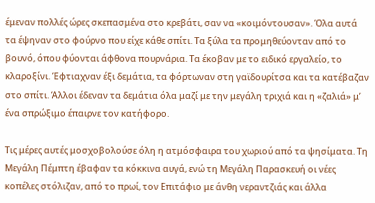έμεναν πολλές ώρες σκεπασμένα στο κρεβάτι, σαν να «κοιμόντουσαν». Όλα αυτά τα έψηναν στο φούρνο που είχε κάθε σπίτι. Τα ξύλα τα προμηθεύονταν από το βουνό, όπου φύονται άφθονα πουρνάρια. Τα έκοβαν με το ειδικό εργαλείο, το κλαροξίνι. Έφτιαχναν έξι δεμάτια, τα φόρτωναν στη γαϊδουρίτσα και τα κατέβαζαν στο σπίτι. Άλλοι έδεναν τα δεμάτια όλα μαζί με την μεγάλη τριχιά και η «ζαλιά» μ’ ένα σπρώξιμο έπαιρνε τον κατήφορο.

Τις μέρες αυτές μοσχοβολούσε όλη η ατμόσφαιρα του χωριού από τα ψησίματα. Τη Μεγάλη Πέμπτη έβαφαν τα κόκκινα αυγά, ενώ τη Μεγάλη Παρασκευή οι νέες κοπέλες στόλιζαν, από το πρωί, τον Επιτάφιο με άνθη νεραντζιάς και άλλα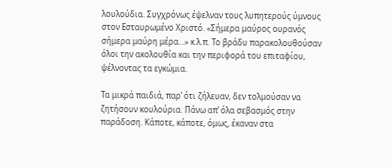λουλούδια. Συγχρόνως έψελναν τους λυπητερούς ύμνους στον Εσταυρωμένο Χριστό. «Σήμερα μαύρος ουρανός σήμερα μαύρη μέρα…» κ.λ.π. Το βράδυ παρακολουθούσαν όλοι την ακολουθία και την περιφορά του επιταφίου, ψέλνοντας τα εγκώμια.

Τα μικρά παιδιά, παρ’ ότι ζήλευαν, δεν τολμούσαν να ζητήσουν κουλούρια. Πάνω απ’ όλα σεβασμός στην παράδοση. Κάποτε, κάποτε, όμως, έκαναν στα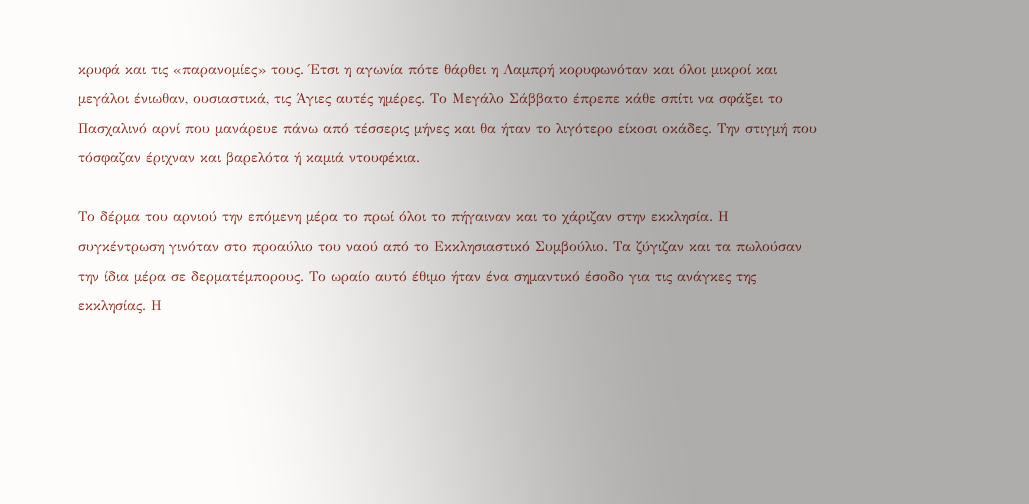κρυφά και τις «παρανομίες» τους. Έτσι η αγωνία πότε θάρθει η Λαμπρή κορυφωνόταν και όλοι μικροί και μεγάλοι ένιωθαν, ουσιαστικά, τις Άγιες αυτές ημέρες. Το Μεγάλο Σάββατο έπρεπε κάθε σπίτι να σφάξει το Πασχαλινό αρνί που μανάρευε πάνω από τέσσερις μήνες και θα ήταν το λιγότερο είκοσι οκάδες. Την στιγμή που τόσφαζαν έριχναν και βαρελότα ή καμιά ντουφέκια.

Το δέρμα του αρνιού την επόμενη μέρα το πρωί όλοι το πήγαιναν και το χάριζαν στην εκκλησία. Η συγκέντρωση γινόταν στο προαύλιο του ναού από το Εκκλησιαστικό Συμβούλιο. Τα ζύγιζαν και τα πωλούσαν την ίδια μέρα σε δερματέμπορους. Το ωραίο αυτό έθιμο ήταν ένα σημαντικό έσοδο για τις ανάγκες της εκκλησίας. Η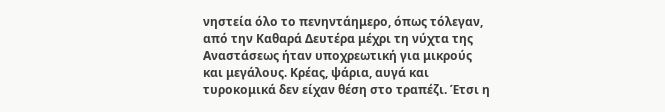νηστεία όλο το πενηντάημερο, όπως τόλεγαν, από την Καθαρά Δευτέρα μέχρι τη νύχτα της Αναστάσεως ήταν υποχρεωτική για μικρούς και μεγάλους. Κρέας, ψάρια, αυγά και τυροκομικά δεν είχαν θέση στο τραπέζι. Έτσι η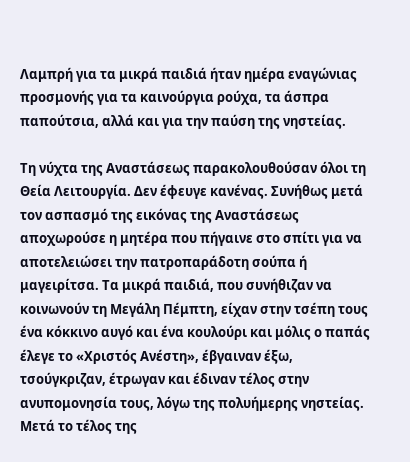Λαμπρή για τα μικρά παιδιά ήταν ημέρα εναγώνιας προσμονής για τα καινούργια ρούχα, τα άσπρα παπούτσια, αλλά και για την παύση της νηστείας.

Τη νύχτα της Αναστάσεως παρακολουθούσαν όλοι τη Θεία Λειτουργία. Δεν έφευγε κανένας. Συνήθως μετά τον ασπασμό της εικόνας της Αναστάσεως αποχωρούσε η μητέρα που πήγαινε στο σπίτι για να αποτελειώσει την πατροπαράδοτη σούπα ή μαγειρίτσα. Τα μικρά παιδιά, που συνήθιζαν να κοινωνούν τη Μεγάλη Πέμπτη, είχαν στην τσέπη τους ένα κόκκινο αυγό και ένα κουλούρι και μόλις ο παπάς έλεγε το «Χριστός Ανέστη», έβγαιναν έξω, τσούγκριζαν, έτρωγαν και έδιναν τέλος στην ανυπομονησία τους, λόγω της πολυήμερης νηστείας. Μετά το τέλος της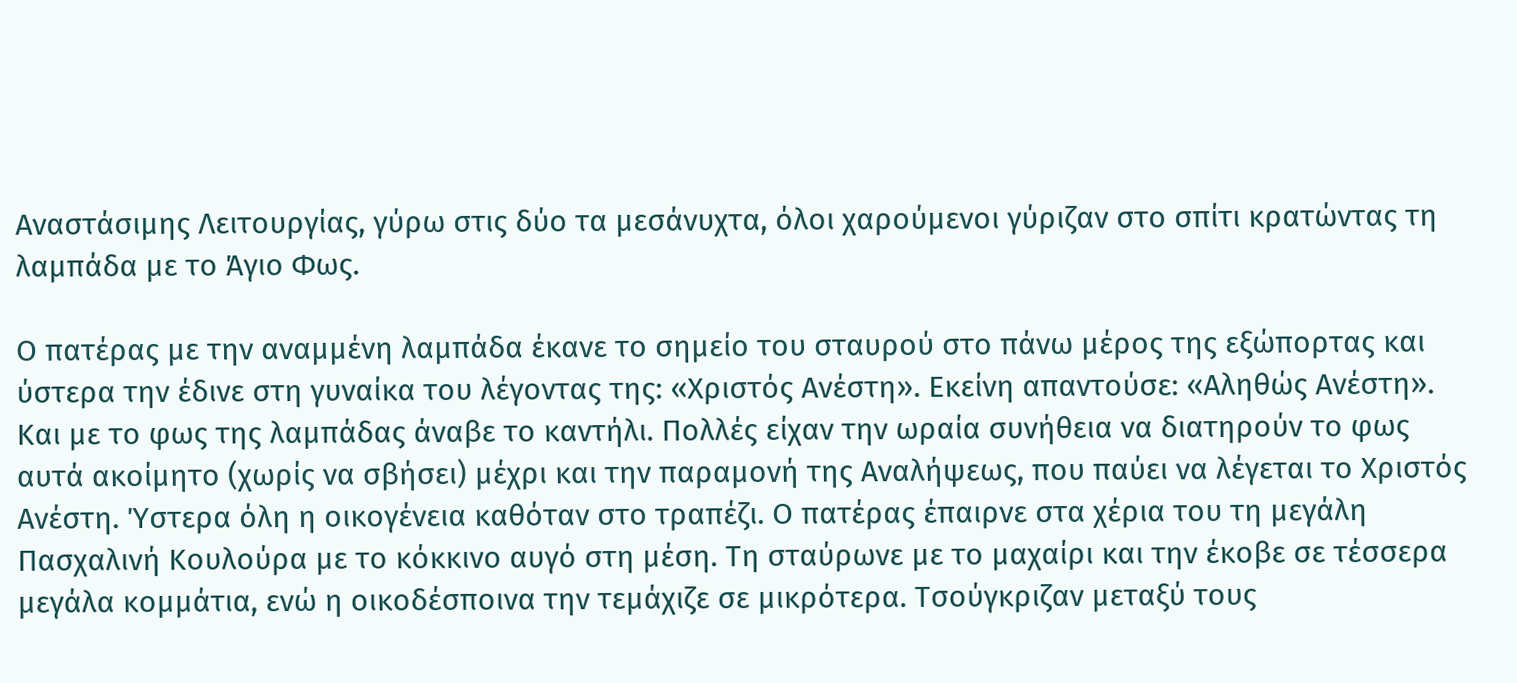Αναστάσιμης Λειτουργίας, γύρω στις δύο τα μεσάνυχτα, όλοι χαρούμενοι γύριζαν στο σπίτι κρατώντας τη λαμπάδα με το Άγιο Φως.

Ο πατέρας με την αναμμένη λαμπάδα έκανε το σημείο του σταυρού στο πάνω μέρος της εξώπορτας και ύστερα την έδινε στη γυναίκα του λέγοντας της: «Χριστός Ανέστη». Εκείνη απαντούσε: «Αληθώς Ανέστη». Και με το φως της λαμπάδας άναβε το καντήλι. Πολλές είχαν την ωραία συνήθεια να διατηρούν το φως αυτά ακοίμητο (χωρίς να σβήσει) μέχρι και την παραμονή της Αναλήψεως, που παύει να λέγεται το Χριστός Ανέστη. Ύστερα όλη η οικογένεια καθόταν στο τραπέζι. Ο πατέρας έπαιρνε στα χέρια του τη μεγάλη Πασχαλινή Κουλούρα με το κόκκινο αυγό στη μέση. Τη σταύρωνε με το μαχαίρι και την έκοβε σε τέσσερα μεγάλα κομμάτια, ενώ η οικοδέσποινα την τεμάχιζε σε μικρότερα. Τσούγκριζαν μεταξύ τους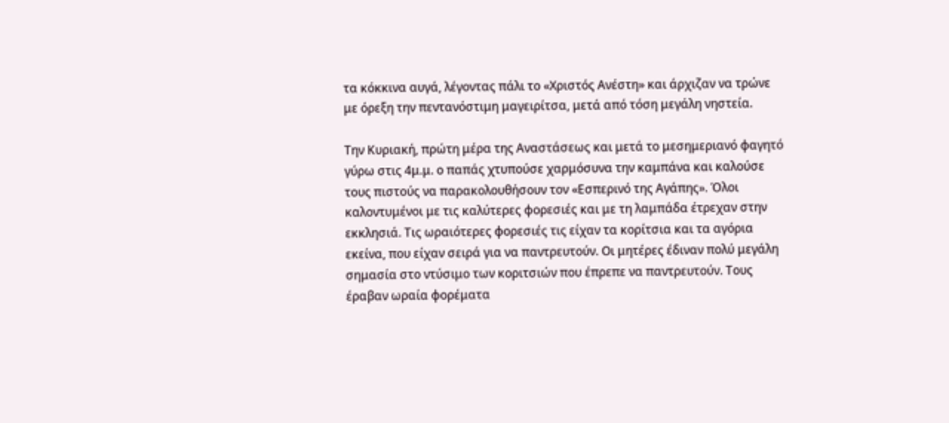τα κόκκινα αυγά, λέγοντας πάλι το «Χριστός Ανέστη» και άρχιζαν να τρώνε με όρεξη την πεντανόστιμη μαγειρίτσα, μετά από τόση μεγάλη νηστεία.

Την Κυριακή, πρώτη μέρα της Αναστάσεως και μετά το μεσημεριανό φαγητό γύρω στις 4μ.μ. ο παπάς χτυπούσε χαρμόσυνα την καμπάνα και καλούσε τους πιστούς να παρακολουθήσουν τον «Εσπερινό της Αγάπης». Όλοι καλοντυμένοι με τις καλύτερες φορεσιές και με τη λαμπάδα έτρεχαν στην εκκλησιά. Τις ωραιότερες φορεσιές τις είχαν τα κορίτσια και τα αγόρια εκείνα, που είχαν σειρά για να παντρευτούν. Οι μητέρες έδιναν πολύ μεγάλη σημασία στο ντύσιμο των κοριτσιών που έπρεπε να παντρευτούν. Τους έραβαν ωραία φορέματα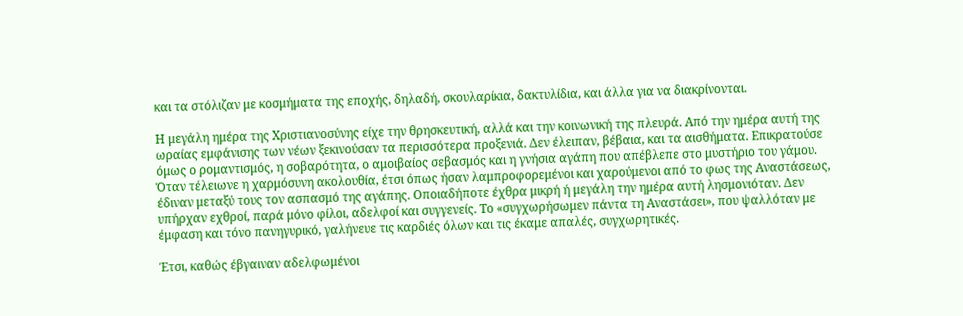και τα στόλιζαν με κοσμήματα της εποχής, δηλαδή, σκουλαρίκια, δακτυλίδια, και άλλα για να διακρίνονται.

Η μεγάλη ημέρα της Χριστιανοσύνης είχε την θρησκευτική, αλλά και την κοινωνική της πλευρά. Από την ημέρα αυτή της ωραίας εμφάνισης των νέων ξεκινούσαν τα περισσότερα προξενιά. Δεν έλειπαν, βέβαια, και τα αισθήματα. Επικρατούσε όμως ο ρομαντισμός, η σοβαρότητα, ο αμοιβαίος σεβασμός και η γνήσια αγάπη που απέβλεπε στο μυστήριο του γάμου. Όταν τέλειωνε η χαρμόσυνη ακολουθία, έτσι όπως ήσαν λαμπροφορεμένοι και χαρούμενοι από το φως της Αναστάσεως, έδιναν μεταξύ τους τον ασπασμό της αγάπης. Οποιαδήποτε έχθρα μικρή ή μεγάλη την ημέρα αυτή λησμονιόταν. Δεν υπήρχαν εχθροί, παρά μόνο φίλοι, αδελφοί και συγγενείς. Το «συγχωρήσωμεν πάντα τη Αναστάσει», που ψαλλόταν με έμφαση και τόνο πανηγυρικό, γαλήνευε τις καρδιές όλων και τις έκαμε απαλές, συγχωρητικές.

Έτσι, καθώς έβγαιναν αδελφωμένοι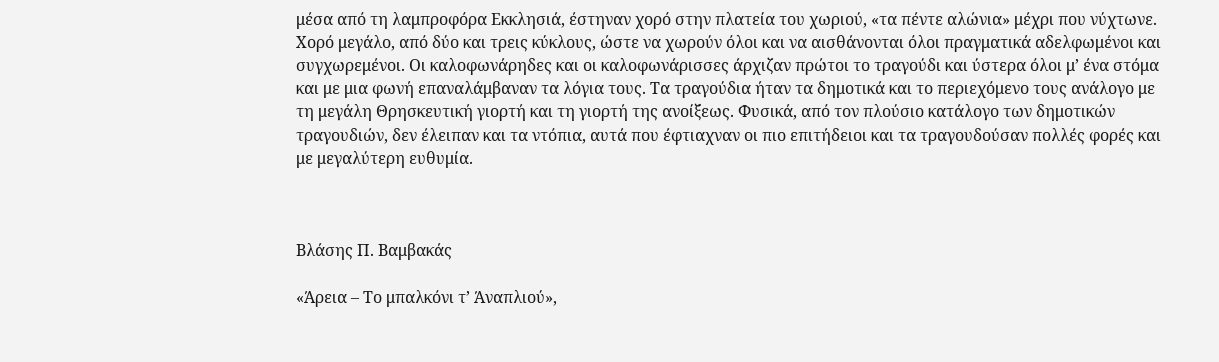μέσα από τη λαμπροφόρα Εκκλησιά, έστηναν χορό στην πλατεία του χωριού, «τα πέντε αλώνια» μέχρι που νύχτωνε. Χορό μεγάλο, από δύο και τρεις κύκλους, ώστε να χωρούν όλοι και να αισθάνονται όλοι πραγματικά αδελφωμένοι και συγχωρεμένοι. Οι καλοφωνάρηδες και οι καλοφωνάρισσες άρχιζαν πρώτοι το τραγούδι και ύστερα όλοι μ’ ένα στόμα και με μια φωνή επαναλάμβαναν τα λόγια τους. Τα τραγούδια ήταν τα δημοτικά και το περιεχόμενο τους ανάλογο με τη μεγάλη Θρησκευτική γιορτή και τη γιορτή της ανοίξεως. Φυσικά, από τον πλούσιο κατάλογο των δημοτικών τραγουδιών, δεν έλειπαν και τα ντόπια, αυτά που έφτιαχναν οι πιο επιτήδειοι και τα τραγουδούσαν πολλές φορές και με μεγαλύτερη ευθυμία.



Βλάσης Π. Βαμβακάς

«Άρεια – Το μπαλκόνι τ’ Άναπλιού»,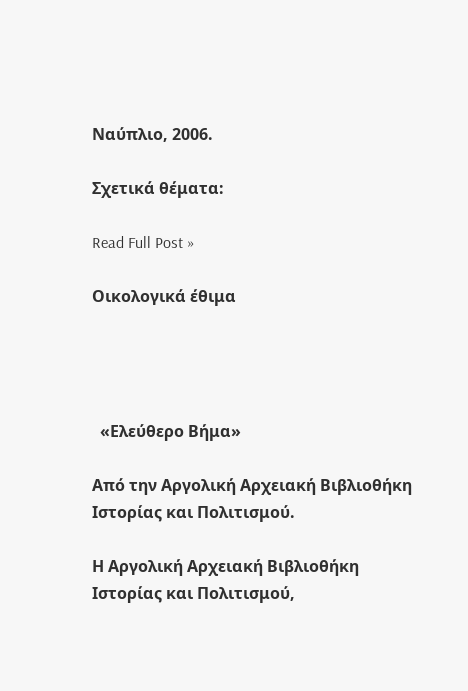Ναύπλιο, 2006.

Σχετικά θέματα:

Read Full Post »

Οικολογικά έθιμα




  «Ελεύθερο Βήμα»

Από την Αργολική Αρχειακή Βιβλιοθήκη Ιστορίας και Πολιτισμού.

Η Αργολική Αρχειακή Βιβλιοθήκη Ιστορίας και Πολιτισμού,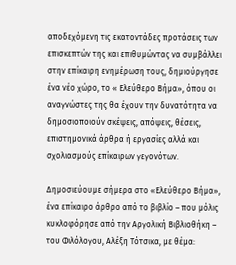αποδεχόμενη τις εκατοντάδες προτάσεις των επισκεπτών της και επιθυμώντας να συμβάλλει στην επίκαιρη ενημέρωση τους, δημιούργησε ένα νέο χώρο, το « Ελεύθερο Βήμα», όπου οι αναγνώστες της θα έχουν την δυνατότητα να δημοσιοποιούν σκέψεις, απόψεις, θέσεις, επιστημονικά άρθρα ή εργασίες αλλά και σχολιασμούς επίκαιρων γεγονότων.

Δημοσιεύουμε σήμερα στο «Ελεύθερο Βήμα», ένα επίκαιρο άρθρο από το βιβλίο – που μόλις κυκλοφόρησε από την Αργολική Βιβλιοθήκη – του Φιλόλογου, Αλέξη Τότσικα, με θέμα: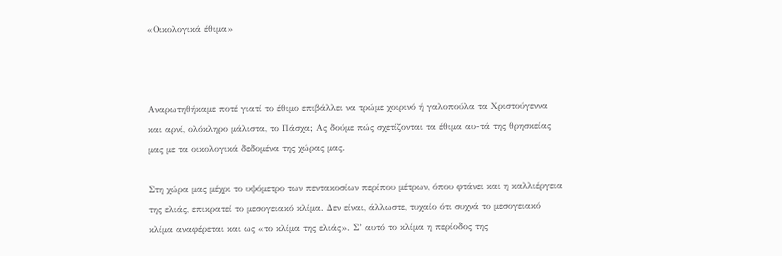«Οικολογικά έθιμα»



Αναρωτηθήκαμε ποτέ γιατί το έθιμο επιβάλλει να τρώμε χοιρινό ή γαλοπούλα τα Χριστούγεννα και αρνί, ολόκληρο μάλιστα, το Πάσχα; Ας δούμε πώς σχετίζονται τα έθιμα αυ-τά της θρησκείας μας με τα οικολογικά δεδομένα της χώρας μας.

Στη χώρα μας μέχρι το υψόμετρο των πεντακοσίων περίπου μέτρων, όπου φτάνει και η καλλιέργεια της ελιάς, επικρατεί το μεσογειακό κλίμα. Δεν είναι, άλλωστε, τυχαίο ότι συχνά το μεσογειακό κλίμα αναφέρεται και ως «το κλίμα της ελιάς». Σ’ αυτό το κλίμα η περίοδος της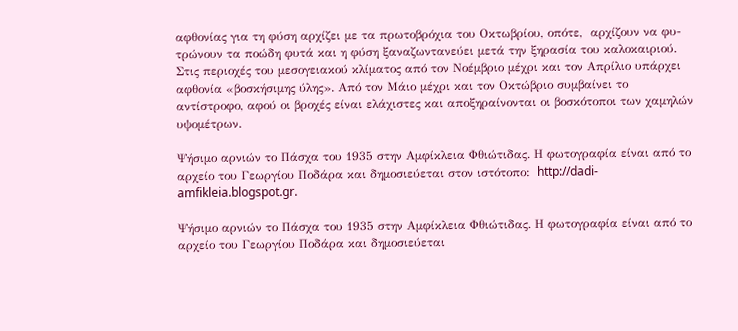αφθονίας για τη φύση αρχίζει με τα πρωτοβρόχια του Οκτωβρίου, οπότε,  αρχίζουν να φυ-τρώνουν τα ποώδη φυτά και η φύση ξαναζωντανεύει μετά την ξηρασία του καλοκαιριού. Στις περιοχές του μεσογειακού κλίματος από τον Νοέμβριο μέχρι και τον Απρίλιο υπάρχει αφθονία «βοσκήσιμης ύλης». Από τον Μάιο μέχρι και τον Οκτώβριο συμβαίνει το αντίστροφο, αφού οι βροχές είναι ελάχιστες και αποξηραίνονται οι βοσκότοποι των χαμηλών υψομέτρων.

Ψήσιμο αρνιών το Πάσχα του 1935 στην Αμφίκλεια Φθιώτιδας. Η φωτογραφία είναι από το αρχείο του Γεωργίου Ποδάρα και δημοσιεύεται στον ιστότοπο:  http://dadi-amfikleia.blogspot.gr.

Ψήσιμο αρνιών το Πάσχα του 1935 στην Αμφίκλεια Φθιώτιδας. Η φωτογραφία είναι από το αρχείο του Γεωργίου Ποδάρα και δημοσιεύεται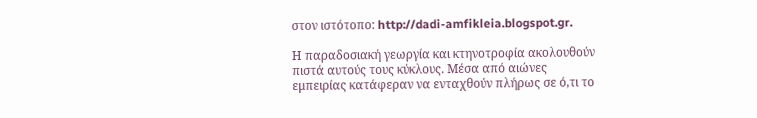στον ιστότοπο: http://dadi-amfikleia.blogspot.gr.

Η παραδοσιακή γεωργία και κτηνοτροφία ακολουθούν πιστά αυτούς τους κύκλους. Μέσα από αιώνες εμπειρίας κατάφεραν να ενταχθούν πλήρως σε ό,τι το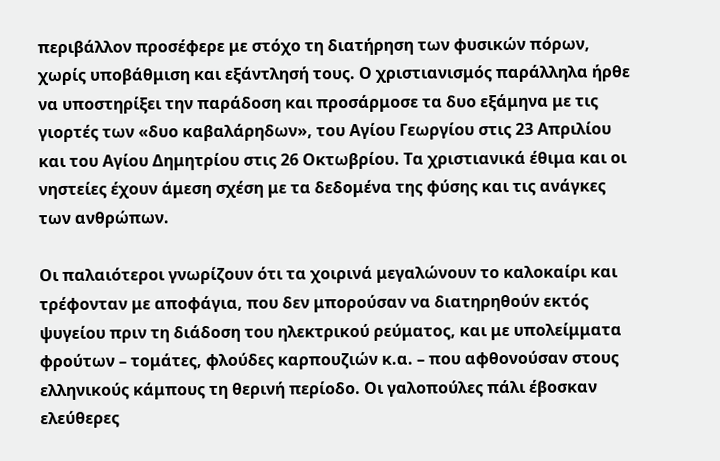περιβάλλον προσέφερε με στόχο τη διατήρηση των φυσικών πόρων, χωρίς υποβάθμιση και εξάντλησή τους. Ο χριστιανισμός παράλληλα ήρθε να υποστηρίξει την παράδοση και προσάρμοσε τα δυο εξάμηνα με τις γιορτές των «δυο καβαλάρηδων», του Αγίου Γεωργίου στις 23 Απριλίου και του Αγίου Δημητρίου στις 26 Οκτωβρίου. Τα χριστιανικά έθιμα και οι νηστείες έχουν άμεση σχέση με τα δεδομένα της φύσης και τις ανάγκες των ανθρώπων.

Οι παλαιότεροι γνωρίζουν ότι τα χοιρινά μεγαλώνουν το καλοκαίρι και τρέφονταν με αποφάγια, που δεν μπορούσαν να διατηρηθούν εκτός ψυγείου πριν τη διάδοση του ηλεκτρικού ρεύματος, και με υπολείμματα φρούτων – τομάτες, φλούδες καρπουζιών κ.α. – που αφθονούσαν στους ελληνικούς κάμπους τη θερινή περίοδο. Οι γαλοπούλες πάλι έβοσκαν ελεύθερες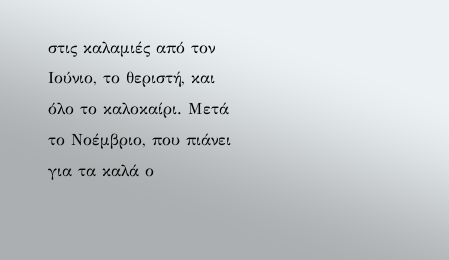στις καλαμιές από τον Ιούνιο, το θεριστή, και όλο το καλοκαίρι. Μετά το Νοέμβριο, που πιάνει για τα καλά ο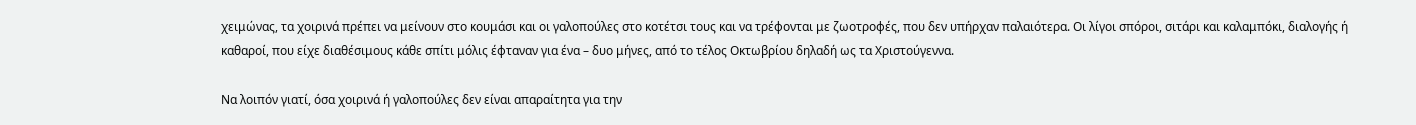χειμώνας, τα χοιρινά πρέπει να μείνουν στο κουμάσι και οι γαλοπούλες στο κοτέτσι τους και να τρέφονται με ζωοτροφές, που δεν υπήρχαν παλαιότερα. Οι λίγοι σπόροι, σιτάρι και καλαμπόκι, διαλογής ή καθαροί, που είχε διαθέσιμους κάθε σπίτι μόλις έφταναν για ένα – δυο μήνες, από το τέλος Οκτωβρίου δηλαδή ως τα Χριστούγεννα.

Να λοιπόν γιατί, όσα χοιρινά ή γαλοπούλες δεν είναι απαραίτητα για την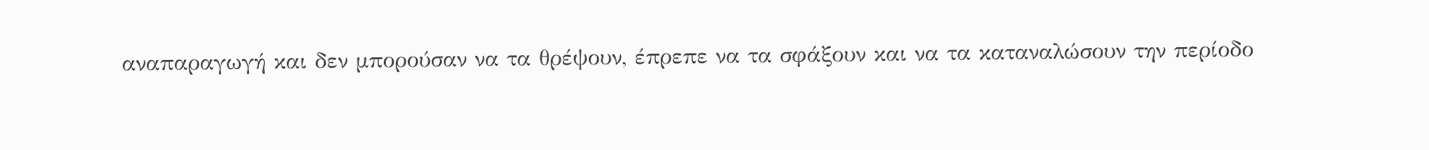αναπαραγωγή και δεν μπορούσαν να τα θρέψουν, έπρεπε να τα σφάξουν και να τα καταναλώσουν την περίοδο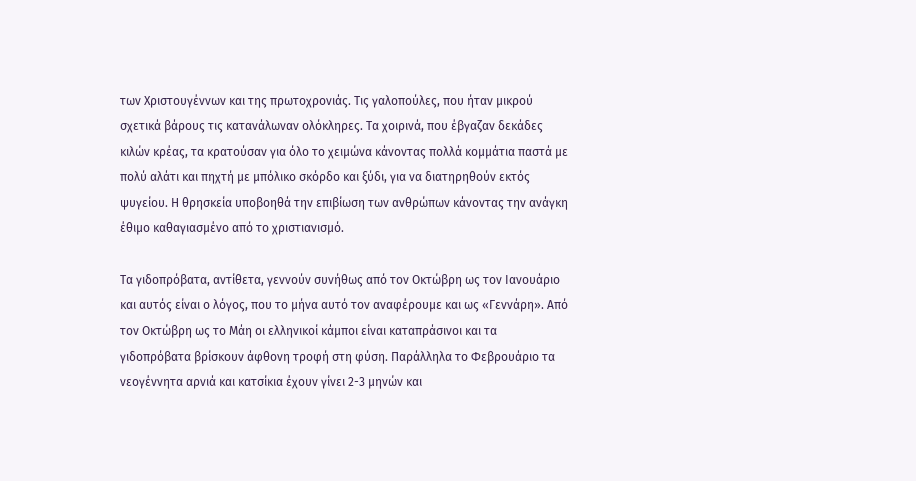των Χριστουγέννων και της πρωτοχρονιάς. Τις γαλοπούλες, που ήταν μικρού σχετικά βάρους τις κατανάλωναν ολόκληρες. Τα χοιρινά, που έβγαζαν δεκάδες κιλών κρέας, τα κρατούσαν για όλο το χειμώνα κάνοντας πολλά κομμάτια παστά με πολύ αλάτι και πηχτή με μπόλικο σκόρδο και ξύδι, για να διατηρηθούν εκτός ψυγείου. Η θρησκεία υποβοηθά την επιβίωση των ανθρώπων κάνοντας την ανάγκη έθιμο καθαγιασμένο από το χριστιανισμό.

Τα γιδοπρόβατα, αντίθετα, γεννούν συνήθως από τον Οκτώβρη ως τον Ιανουάριο και αυτός είναι ο λόγος, που το μήνα αυτό τον αναφέρουμε και ως «Γεννάρη». Από τον Οκτώβρη ως το Μάη οι ελληνικοί κάμποι είναι καταπράσινοι και τα γιδοπρόβατα βρίσκουν άφθονη τροφή στη φύση. Παράλληλα το Φεβρουάριο τα νεογέννητα αρνιά και κατσίκια έχουν γίνει 2-3 μηνών και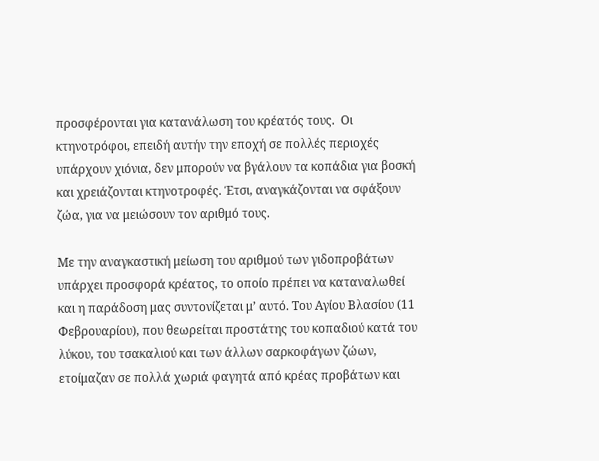προσφέρονται για κατανάλωση του κρέατός τους.  Οι κτηνοτρόφοι, επειδή αυτήν την εποχή σε πολλές περιοχές υπάρχουν χιόνια, δεν μπορούν να βγάλουν τα κοπάδια για βοσκή και χρειάζονται κτηνοτροφές. Έτσι, αναγκάζονται να σφάξουν ζώα, για να μειώσουν τον αριθμό τους.

Με την αναγκαστική μείωση του αριθμού των γιδοπροβάτων υπάρχει προσφορά κρέατος, το οποίο πρέπει να καταναλωθεί και η παράδοση μας συντονίζεται μ’ αυτό. Του Αγίου Βλασίου (11 Φεβρουαρίου), που θεωρείται προστάτης του κοπαδιού κατά του  λύκου, του τσακαλιού και των άλλων σαρκοφάγων ζώων, ετοίμαζαν σε πολλά χωριά φαγητά από κρέας προβάτων και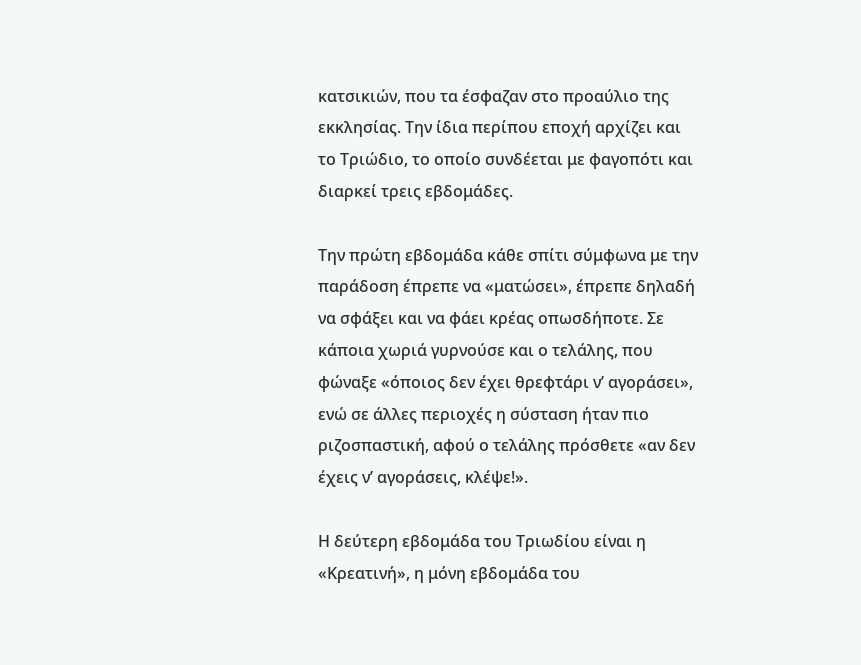κατσικιών, που τα έσφαζαν στο προαύλιο της εκκλησίας. Την ίδια περίπου εποχή αρχίζει και το Τριώδιο, το οποίο συνδέεται με φαγοπότι και διαρκεί τρεις εβδομάδες.

Την πρώτη εβδομάδα κάθε σπίτι σύμφωνα με την παράδοση έπρεπε να «ματώσει», έπρεπε δηλαδή να σφάξει και να φάει κρέας οπωσδήποτε. Σε κάποια χωριά γυρνούσε και ο τελάλης, που φώναξε «όποιος δεν έχει θρεφτάρι ν’ αγοράσει», ενώ σε άλλες περιοχές η σύσταση ήταν πιο ριζοσπαστική, αφού ο τελάλης πρόσθετε «αν δεν έχεις ν’ αγοράσεις, κλέψε!».

Η δεύτερη εβδομάδα του Τριωδίου είναι η «Κρεατινή», η μόνη εβδομάδα του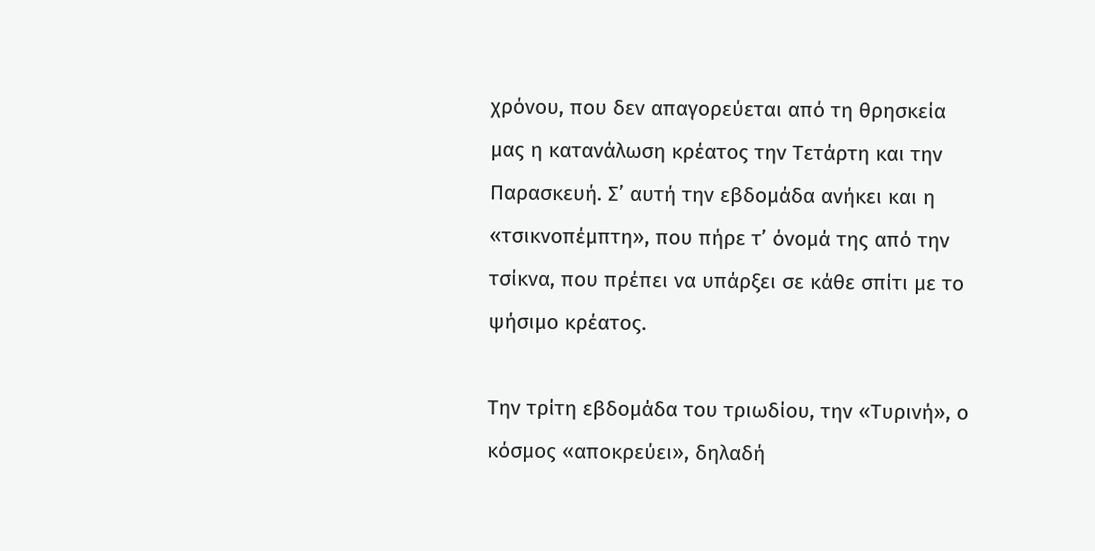χρόνου, που δεν απαγορεύεται από τη θρησκεία μας η κατανάλωση κρέατος την Τετάρτη και την Παρασκευή. Σ’ αυτή την εβδομάδα ανήκει και η «τσικνοπέμπτη», που πήρε τ’ όνομά της από την τσίκνα, που πρέπει να υπάρξει σε κάθε σπίτι με το ψήσιμο κρέατος.

Την τρίτη εβδομάδα του τριωδίου, την «Τυρινή», ο κόσμος «αποκρεύει», δηλαδή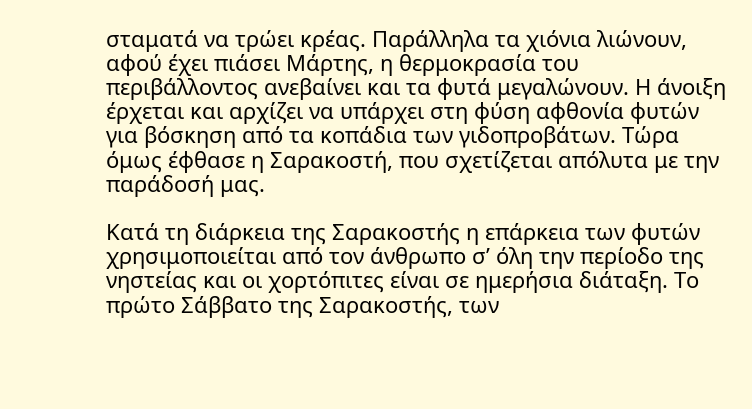σταματά να τρώει κρέας. Παράλληλα τα χιόνια λιώνουν, αφού έχει πιάσει Μάρτης, η θερμοκρασία του περιβάλλοντος ανεβαίνει και τα φυτά μεγαλώνουν. Η άνοιξη έρχεται και αρχίζει να υπάρχει στη φύση αφθονία φυτών για βόσκηση από τα κοπάδια των γιδοπροβάτων. Τώρα όμως έφθασε η Σαρακοστή, που σχετίζεται απόλυτα με την παράδοσή μας.

Κατά τη διάρκεια της Σαρακοστής η επάρκεια των φυτών χρησιμοποιείται από τον άνθρωπο σ’ όλη την περίοδο της νηστείας και οι χορτόπιτες είναι σε ημερήσια διάταξη. Το πρώτο Σάββατο της Σαρακοστής, των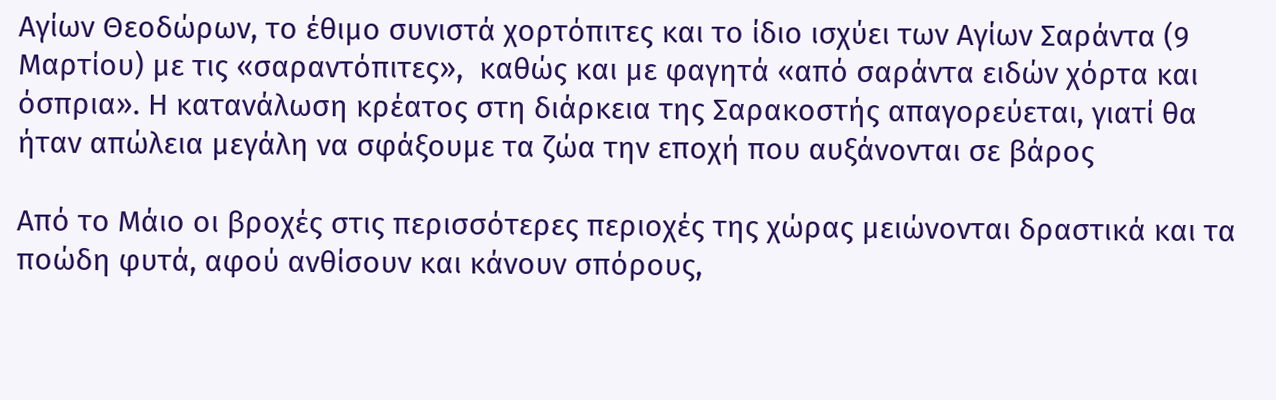Αγίων Θεοδώρων, το έθιμο συνιστά χορτόπιτες και το ίδιο ισχύει των Αγίων Σαράντα (9 Μαρτίου) με τις «σαραντόπιτες»,  καθώς και με φαγητά «από σαράντα ειδών χόρτα και όσπρια». Η κατανάλωση κρέατος στη διάρκεια της Σαρακοστής απαγορεύεται, γιατί θα ήταν απώλεια μεγάλη να σφάξουμε τα ζώα την εποχή που αυξάνονται σε βάρος

Από το Μάιο οι βροχές στις περισσότερες περιοχές της χώρας μειώνονται δραστικά και τα ποώδη φυτά, αφού ανθίσουν και κάνουν σπόρους,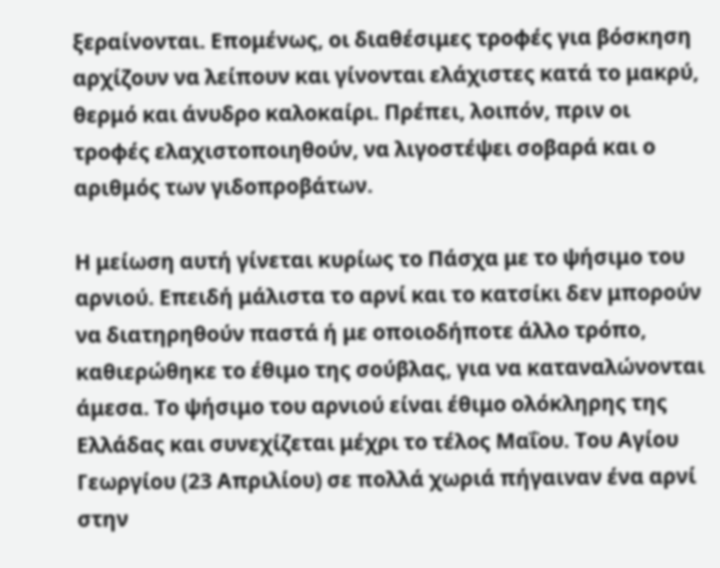ξεραίνονται. Επομένως, οι διαθέσιμες τροφές για βόσκηση αρχίζουν να λείπουν και γίνονται ελάχιστες κατά το μακρύ, θερμό και άνυδρο καλοκαίρι. Πρέπει, λοιπόν, πριν οι τροφές ελαχιστοποιηθούν, να λιγοστέψει σοβαρά και ο αριθμός των γιδοπροβάτων.

Η μείωση αυτή γίνεται κυρίως το Πάσχα με το ψήσιμο του αρνιού. Επειδή μάλιστα το αρνί και το κατσίκι δεν μπορούν να διατηρηθούν παστά ή με οποιοδήποτε άλλο τρόπο, καθιερώθηκε το έθιμο της σούβλας, για να καταναλώνονται άμεσα. Το ψήσιμο του αρνιού είναι έθιμο ολόκληρης της Ελλάδας και συνεχίζεται μέχρι το τέλος Μαΐου. Του Αγίου Γεωργίου (23 Απριλίου) σε πολλά χωριά πήγαιναν ένα αρνί στην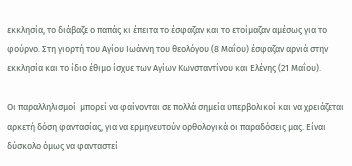εκκλησία, το διάβαζε ο παπάς κι έπειτα το έσφαζαν και το ετοίμαζαν αμέσως για το φούρνο. Στη γιορτή του Αγίου Ιωάννη του θεολόγου (8 Μαΐου) έσφαζαν αρνιά στην εκκλησία και το ίδιο έθιμο ίσχυε των Αγίων Κωνσταντίνου και Ελένης (21 Μαΐου).

Οι παραλληλισμοί  μπορεί να φαίνονται σε πολλά σημεία υπερβολικοί και να χρειάζεται αρκετή δόση φαντασίας, για να ερμηνευτούν ορθολογικά οι παραδόσεις μας. Είναι δύσκολο όμως να φανταστεί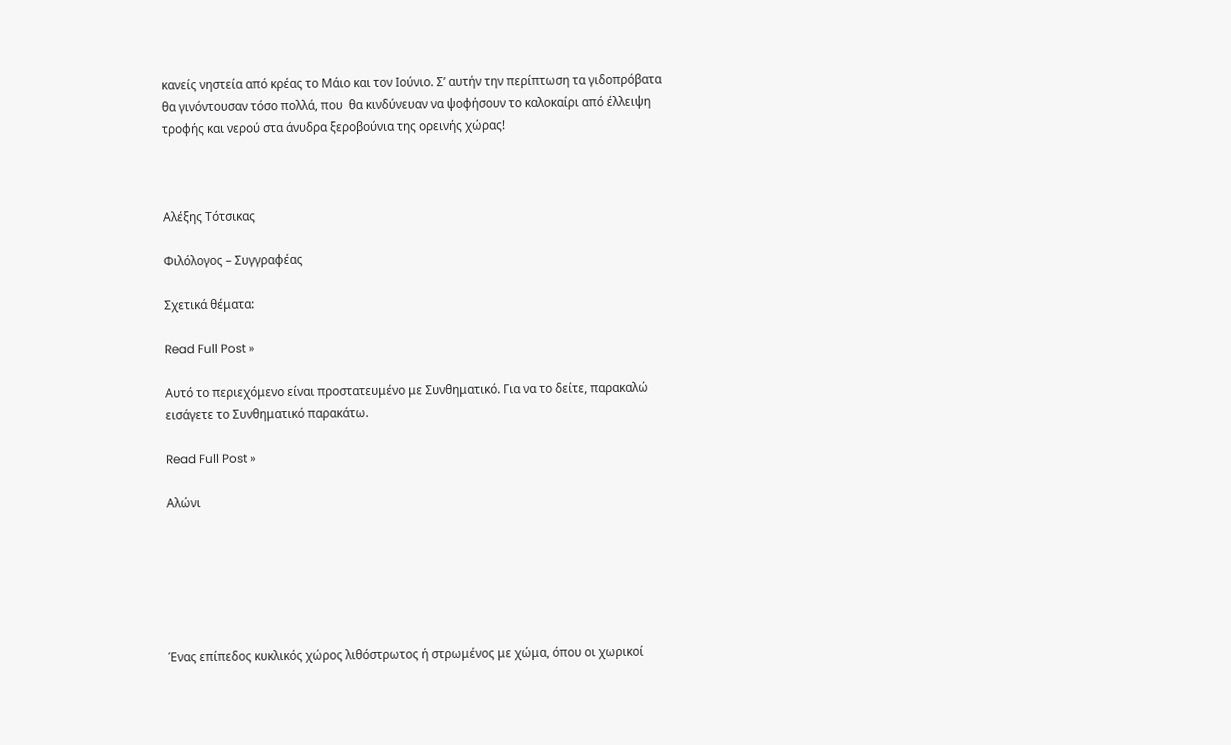κανείς νηστεία από κρέας το Μάιο και τον Ιούνιο. Σ’ αυτήν την περίπτωση τα γιδοπρόβατα θα γινόντουσαν τόσο πολλά, που  θα κινδύνευαν να ψοφήσουν το καλοκαίρι από έλλειψη τροφής και νερού στα άνυδρα ξεροβούνια της ορεινής χώρας!



Αλέξης Τότσικας

Φιλόλογος – Συγγραφέας

Σχετικά θέματα:

Read Full Post »

Αυτό το περιεχόμενο είναι προστατευμένο με Συνθηματικό. Για να το δείτε, παρακαλώ εισάγετε το Συνθηματικό παρακάτω.

Read Full Post »

Αλώνι






Ένας επίπεδος κυκλικός χώρος λιθόστρωτος ή στρωμένος με χώμα, όπου οι χωρικοί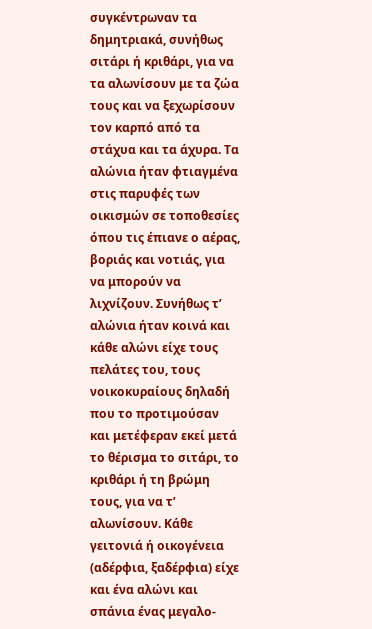συγκέντρωναν τα δημητριακά, συνήθως σιτάρι ή κριθάρι, για να τα αλωνίσουν με τα ζώα τους και να ξεχωρίσουν τον καρπό από τα στάχυα και τα άχυρα. Τα αλώνια ήταν φτιαγμένα στις παρυφές των οικισμών σε τοποθεσίες όπου τις έπιανε ο αέρας, βοριάς και νοτιάς, για να μπορούν να λιχνίζουν. Συνήθως τ’ αλώνια ήταν κοινά και κάθε αλώνι είχε τους πελάτες του, τους νοικοκυραίους δηλαδή που το προτιμούσαν και μετέφεραν εκεί μετά το θέρισμα το σιτάρι, το κριθάρι ή τη βρώμη τους, για να τ’ αλωνίσουν. Κάθε γειτονιά ή οικογένεια (αδέρφια, ξαδέρφια) είχε και ένα αλώνι και σπάνια ένας μεγαλο-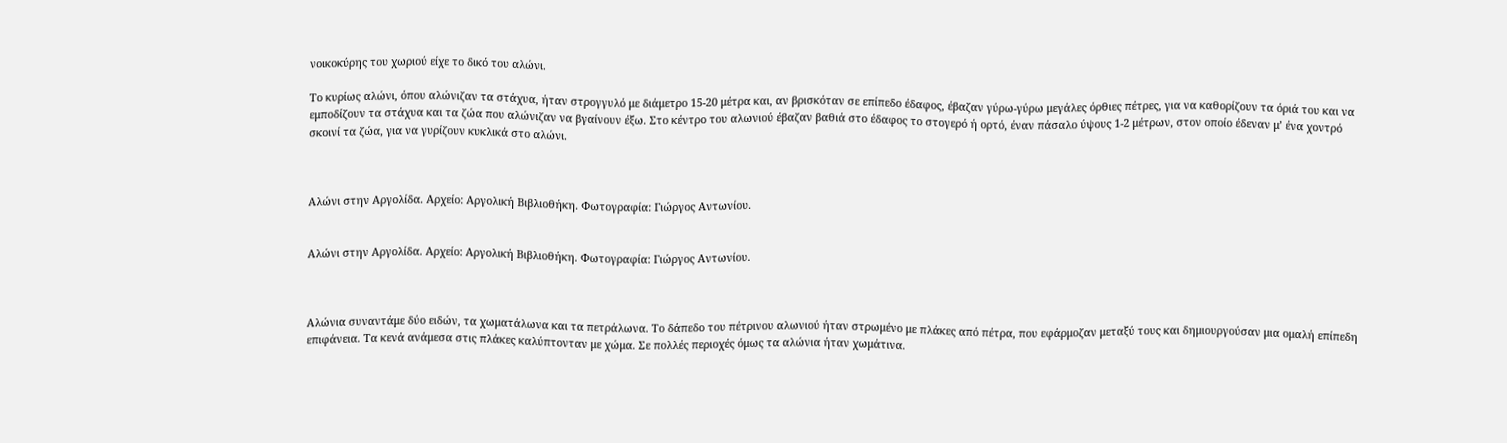νοικοκύρης του χωριού είχε το δικό του αλώνι.

Το κυρίως αλώνι, όπου αλώνιζαν τα στάχυα, ήταν στρογγυλό με διάμετρο 15-20 μέτρα και, αν βρισκόταν σε επίπεδο έδαφος, έβαζαν γύρω-γύρω μεγάλες όρθιες πέτρες, για να καθορίζουν τα όριά του και να εμποδίζουν τα στάχυα και τα ζώα που αλώνιζαν να βγαίνουν έξω. Στο κέντρο του αλωνιού έβαζαν βαθιά στο έδαφος το στογερό ή ορτό, έναν πάσαλο ύψους 1-2 μέτρων, στον οποίο έδεναν μ’ ένα χοντρό σκοινί τα ζώα, για να γυρίζουν κυκλικά στο αλώνι.



Αλώνι στην Αργολίδα. Αρχείο: Αργολική Βιβλιοθήκη. Φωτογραφία: Γιώργος Αντωνίου.


Αλώνι στην Αργολίδα. Αρχείο: Αργολική Βιβλιοθήκη. Φωτογραφία: Γιώργος Αντωνίου.



Αλώνια συναντάμε δύο ειδών, τα χωματάλωνα και τα πετράλωνα. Το δάπεδο του πέτρινου αλωνιού ήταν στρωμένο με πλάκες από πέτρα, που εφάρμοζαν μεταξύ τους και δημιουργούσαν μια ομαλή επίπεδη επιφάνεια. Τα κενά ανάμεσα στις πλάκες καλύπτονταν με χώμα. Σε πολλές περιοχές όμως τα αλώνια ήταν χωμάτινα.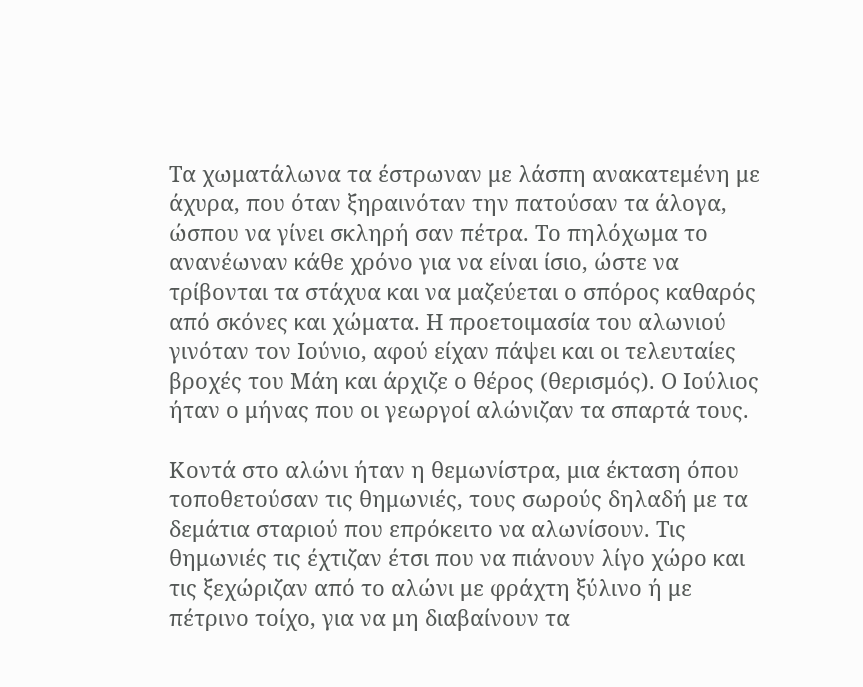Τα χωματάλωνα τα έστρωναν με λάσπη ανακατεμένη με άχυρα, που όταν ξηραινόταν την πατούσαν τα άλογα, ώσπου να γίνει σκληρή σαν πέτρα. Το πηλόχωμα το ανανέωναν κάθε χρόνο για να είναι ίσιο, ώστε να τρίβονται τα στάχυα και να μαζεύεται ο σπόρος καθαρός από σκόνες και χώματα. Η προετοιμασία του αλωνιού γινόταν τον Ιούνιο, αφού είχαν πάψει και οι τελευταίες βροχές του Μάη και άρχιζε ο θέρος (θερισμός). Ο Ιούλιος ήταν ο μήνας που οι γεωργοί αλώνιζαν τα σπαρτά τους.

Κοντά στο αλώνι ήταν η θεμωνίστρα, μια έκταση όπου τοποθετούσαν τις θημωνιές, τους σωρούς δηλαδή με τα δεμάτια σταριού που επρόκειτο να αλωνίσουν. Τις θημωνιές τις έχτιζαν έτσι που να πιάνουν λίγο χώρο και τις ξεχώριζαν από το αλώνι με φράχτη ξύλινο ή με πέτρινο τοίχο, για να μη διαβαίνουν τα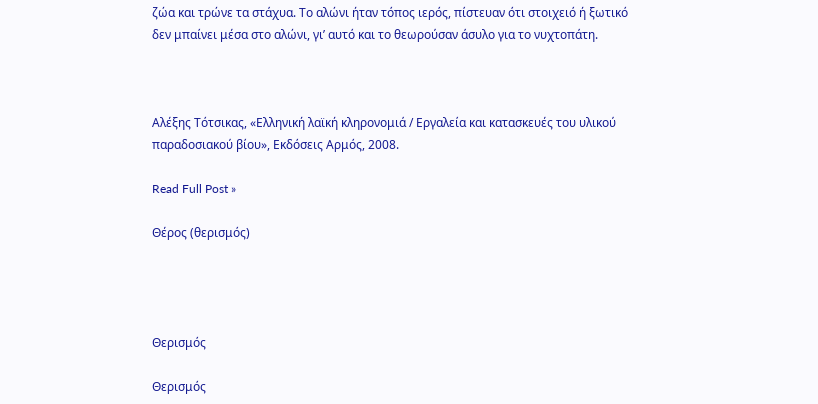ζώα και τρώνε τα στάχυα. Το αλώνι ήταν τόπος ιερός, πίστευαν ότι στοιχειό ή ξωτικό δεν μπαίνει μέσα στο αλώνι, γι’ αυτό και το θεωρούσαν άσυλο για το νυχτοπάτη.



Αλέξης Τότσικας, «Ελληνική λαϊκή κληρονομιά / Εργαλεία και κατασκευές του υλικού παραδοσιακού βίου», Εκδόσεις Αρμός, 2008.

Read Full Post »

Θέρος (θερισμός)




Θερισμός

Θερισμός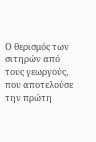Ο θερισμός των σιτηρών από τους γεωργούς, που αποτελούσε την πρώτη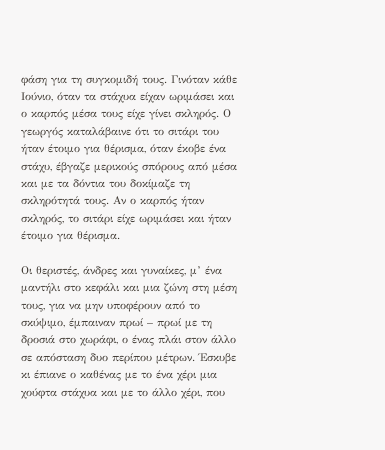φάση για τη συγκομιδή τους. Γινόταν κάθε Ιούνιο, όταν τα στάχυα είχαν ωριμάσει και ο καρπός μέσα τους είχε γίνει σκληρός. Ο γεωργός καταλάβαινε ότι το σιτάρι του ήταν έτοιμο για θέρισμα, όταν έκοβε ένα στάχυ, έβγαζε μερικούς σπόρους από μέσα και με τα δόντια του δοκίμαζε τη σκληρότητά τους. Αν ο καρπός ήταν σκληρός, το σιτάρι είχε ωριμάσει και ήταν έτοιμο για θέρισμα.

Οι θεριστές, άνδρες και γυναίκες, μ’ ένα μαντήλι στο κεφάλι και μια ζώνη στη μέση τους, για να μην υποφέρουν από το σκύψιμο, έμπαιναν πρωί – πρωί με τη δροσιά στο χωράφι, ο ένας πλάι στον άλλο σε απόσταση δυο περίπου μέτρων. Έσκυβε κι έπιανε ο καθένας με το ένα χέρι μια χούφτα στάχυα και με το άλλο χέρι, που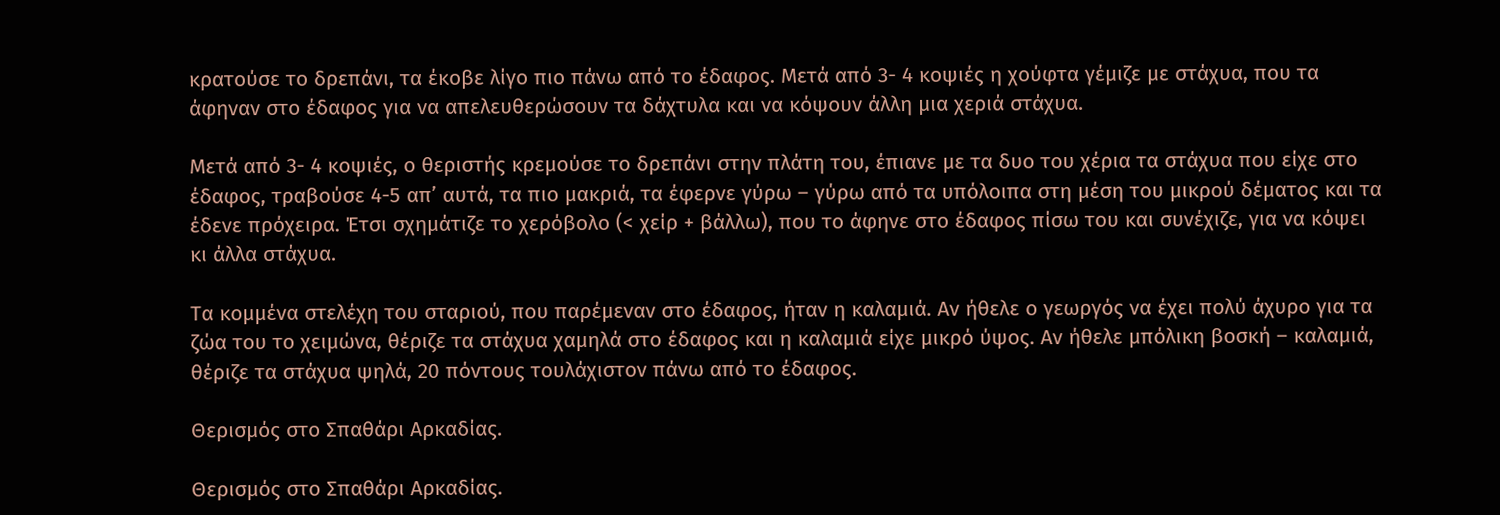κρατούσε το δρεπάνι, τα έκοβε λίγο πιο πάνω από το έδαφος. Μετά από 3- 4 κοψιές η χούφτα γέμιζε με στάχυα, που τα άφηναν στο έδαφος για να απελευθερώσουν τα δάχτυλα και να κόψουν άλλη μια χεριά στάχυα.

Μετά από 3- 4 κοψιές, ο θεριστής κρεμούσε το δρεπάνι στην πλάτη του, έπιανε με τα δυο του χέρια τα στάχυα που είχε στο έδαφος, τραβούσε 4-5 απ’ αυτά, τα πιο μακριά, τα έφερνε γύρω – γύρω από τα υπόλοιπα στη μέση του μικρού δέματος και τα έδενε πρόχειρα. Έτσι σχημάτιζε το χερόβολο (< χείρ + βάλλω), που το άφηνε στο έδαφος πίσω του και συνέχιζε, για να κόψει κι άλλα στάχυα.

Τα κομμένα στελέχη του σταριού, που παρέμεναν στο έδαφος, ήταν η καλαμιά. Αν ήθελε ο γεωργός να έχει πολύ άχυρο για τα ζώα του το χειμώνα, θέριζε τα στάχυα χαμηλά στο έδαφος και η καλαμιά είχε μικρό ύψος. Αν ήθελε μπόλικη βοσκή – καλαμιά, θέριζε τα στάχυα ψηλά, 20 πόντους τουλάχιστον πάνω από το έδαφος.

Θερισμός στο Σπαθάρι Αρκαδίας.

Θερισμός στο Σπαθάρι Αρκαδίας.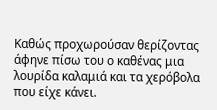Καθώς προχωρούσαν θερίζοντας άφηνε πίσω του ο καθένας μια λουρίδα καλαμιά και τα χερόβολα που είχε κάνει.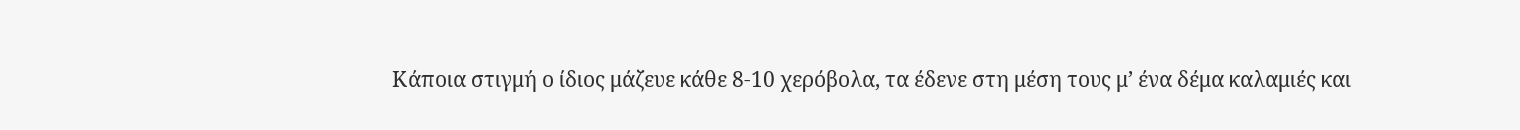Κάποια στιγμή ο ίδιος μάζευε κάθε 8-10 χερόβολα, τα έδενε στη μέση τους μ’ ένα δέμα καλαμιές και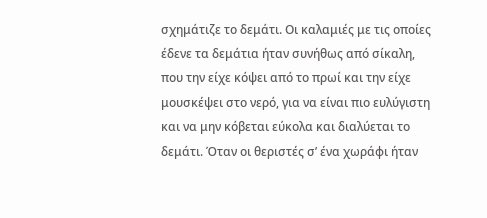σχημάτιζε το δεμάτι. Οι καλαμιές με τις οποίες έδενε τα δεμάτια ήταν συνήθως από σίκαλη, που την είχε κόψει από το πρωί και την είχε μουσκέψει στο νερό, για να είναι πιο ευλύγιστη και να μην κόβεται εύκολα και διαλύεται το δεμάτι. Όταν οι θεριστές σ’ ένα χωράφι ήταν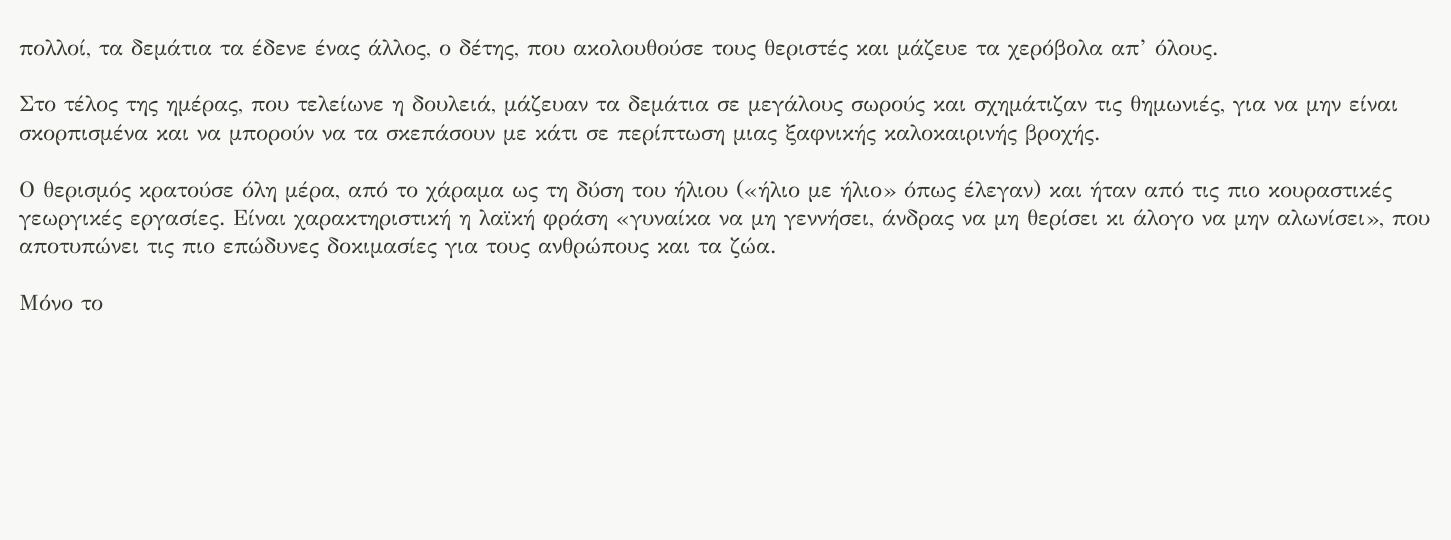πολλοί, τα δεμάτια τα έδενε ένας άλλος, ο δέτης, που ακολουθούσε τους θεριστές και μάζευε τα χερόβολα απ’ όλους.

Στο τέλος της ημέρας, που τελείωνε η δουλειά, μάζευαν τα δεμάτια σε μεγάλους σωρούς και σχημάτιζαν τις θημωνιές, για να μην είναι σκορπισμένα και να μπορούν να τα σκεπάσουν με κάτι σε περίπτωση μιας ξαφνικής καλοκαιρινής βροχής.

Ο θερισμός κρατούσε όλη μέρα, από το χάραμα ως τη δύση του ήλιου («ήλιο με ήλιο» όπως έλεγαν) και ήταν από τις πιο κουραστικές γεωργικές εργασίες. Είναι χαρακτηριστική η λαϊκή φράση «γυναίκα να μη γεννήσει, άνδρας να μη θερίσει κι άλογο να μην αλωνίσει», που αποτυπώνει τις πιο επώδυνες δοκιμασίες για τους ανθρώπους και τα ζώα.

Μόνο το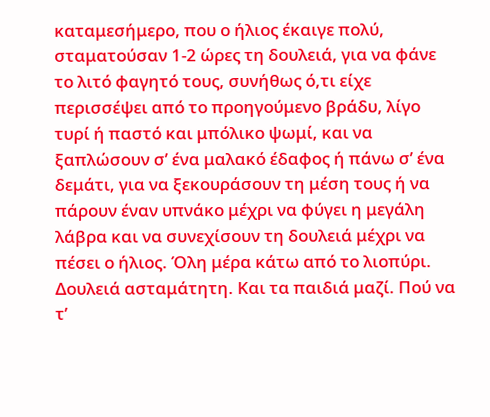καταμεσήμερο, που ο ήλιος έκαιγε πολύ, σταματούσαν 1-2 ώρες τη δουλειά, για να φάνε το λιτό φαγητό τους, συνήθως ό,τι είχε περισσέψει από το προηγούμενο βράδυ, λίγο τυρί ή παστό και μπόλικο ψωμί, και να ξαπλώσουν σ’ ένα μαλακό έδαφος ή πάνω σ’ ένα δεμάτι, για να ξεκουράσουν τη μέση τους ή να πάρουν έναν υπνάκο μέχρι να φύγει η μεγάλη λάβρα και να συνεχίσουν τη δουλειά μέχρι να πέσει ο ήλιος. Όλη μέρα κάτω από το λιοπύρι. Δουλειά ασταμάτητη. Και τα παιδιά μαζί. Πού να τ’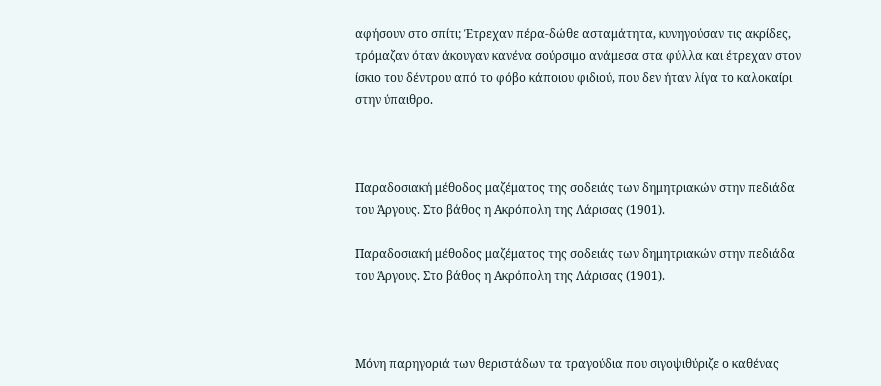αφήσουν στο σπίτι; Έτρεχαν πέρα-δώθε ασταμάτητα, κυνηγούσαν τις ακρίδες, τρόμαζαν όταν άκουγαν κανένα σούρσιμο ανάμεσα στα φύλλα και έτρεχαν στον ίσκιο του δέντρου από το φόβο κάποιου φιδιού, που δεν ήταν λίγα το καλοκαίρι στην ύπαιθρο.



Παραδοσιακή μέθοδος μαζέματος της σοδειάς των δημητριακών στην πεδιάδα του Άργους. Στο βάθος η Ακρόπολη της Λάρισας (1901).

Παραδοσιακή μέθοδος μαζέματος της σοδειάς των δημητριακών στην πεδιάδα του Άργους. Στο βάθος η Ακρόπολη της Λάρισας (1901).



Μόνη παρηγοριά των θεριστάδων τα τραγούδια που σιγοψιθύριζε ο καθένας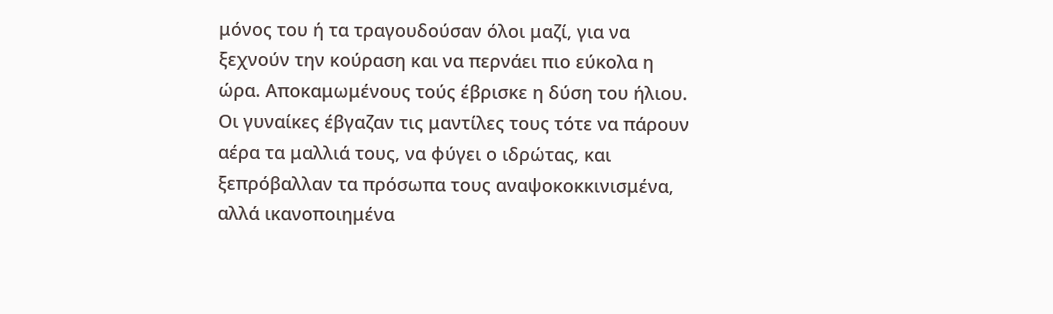μόνος του ή τα τραγουδούσαν όλοι μαζί, για να ξεχνούν την κούραση και να περνάει πιο εύκολα η ώρα. Αποκαμωμένους τούς έβρισκε η δύση του ήλιου. Οι γυναίκες έβγαζαν τις μαντίλες τους τότε να πάρουν αέρα τα μαλλιά τους, να φύγει ο ιδρώτας, και ξεπρόβαλλαν τα πρόσωπα τους αναψοκοκκινισμένα, αλλά ικανοποιημένα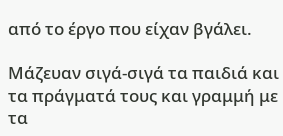από το έργο που είχαν βγάλει.

Μάζευαν σιγά-σιγά τα παιδιά και τα πράγματά τους και γραμμή με τα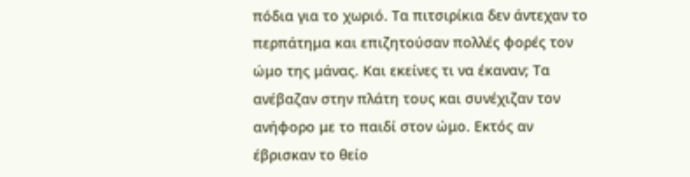πόδια για το χωριό. Τα πιτσιρίκια δεν άντεχαν το περπάτημα και επιζητούσαν πολλές φορές τον ώμο της μάνας. Και εκείνες τι να έκαναν; Τα ανέβαζαν στην πλάτη τους και συνέχιζαν τον ανήφορο με το παιδί στον ώμο. Εκτός αν έβρισκαν το θείο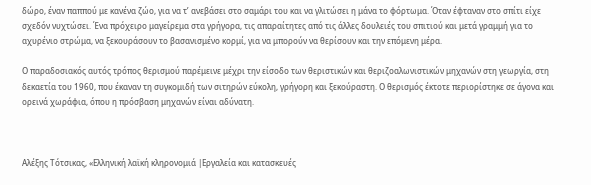δώρο, έναν παππού με κανένα ζώο, για να τ’ ανεβάσει στο σαμάρι του και να γλιτώσει η μάνα το φόρτωμα. Όταν έφταναν στο σπίτι είχε σχεδόν νυχτώσει. Ένα πρόχειρο μαγείρεμα στα γρήγορα, τις απαραίτητες από τις άλλες δουλειές του σπιτιού και μετά γραμμή για το αχυρένιο στρώμα, να ξεκουράσουν το βασανισμένο κορμί, για να μπορούν να θερίσουν και την επόμενη μέρα.

Ο παραδοσιακός αυτός τρόπος θερισμού παρέμεινε μέχρι την είσοδο των θεριστικών και θεριζοαλωνιστικών μηχανών στη γεωργία, στη δεκαετία του 1960, που έκαναν τη συγκομιδή των σιτηρών εύκολη, γρήγορη και ξεκούραστη. Ο θερισμός έκτοτε περιορίστηκε σε άγονα και ορεινά χωράφια, όπου η πρόσβαση μηχανών είναι αδύνατη.



Αλέξης Τότσικας, «Ελληνική λαϊκή κληρονομιά |Εργαλεία και κατασκευές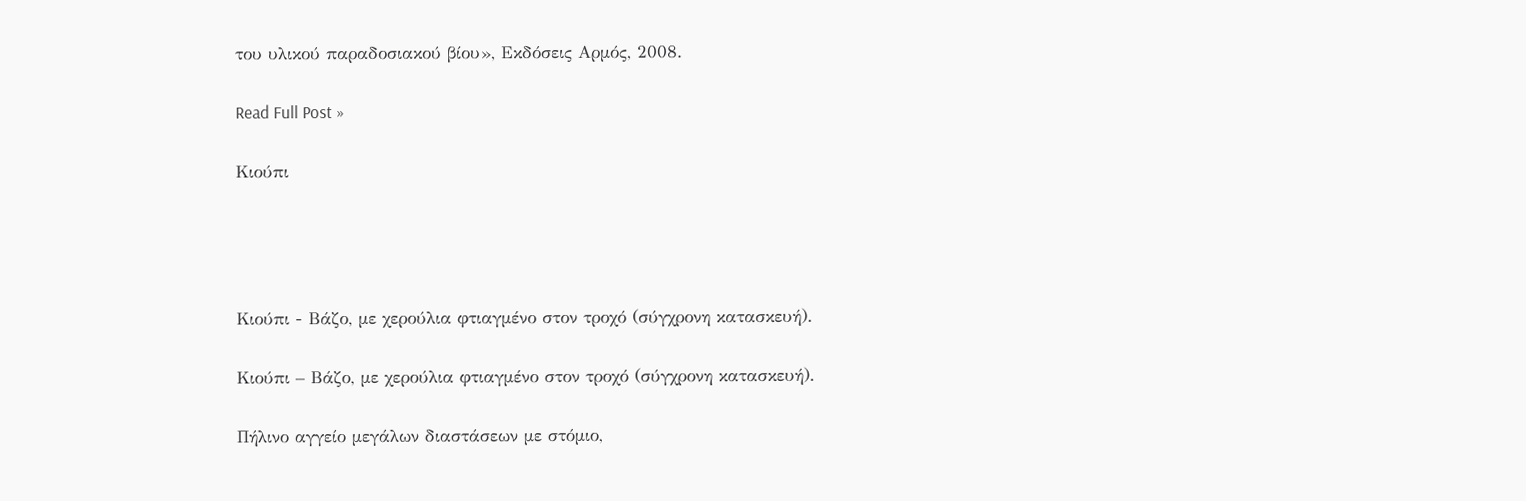του υλικού παραδοσιακού βίου», Εκδόσεις Αρμός, 2008.

Read Full Post »

Κιούπι




Κιούπι - Βάζο, με χερούλια φτιαγμένο στον τροχό (σύγχρονη κατασκευή).

Κιούπι – Βάζο, με χερούλια φτιαγμένο στον τροχό (σύγχρονη κατασκευή).

Πήλινο αγγείο μεγάλων διαστάσεων με στόμιο,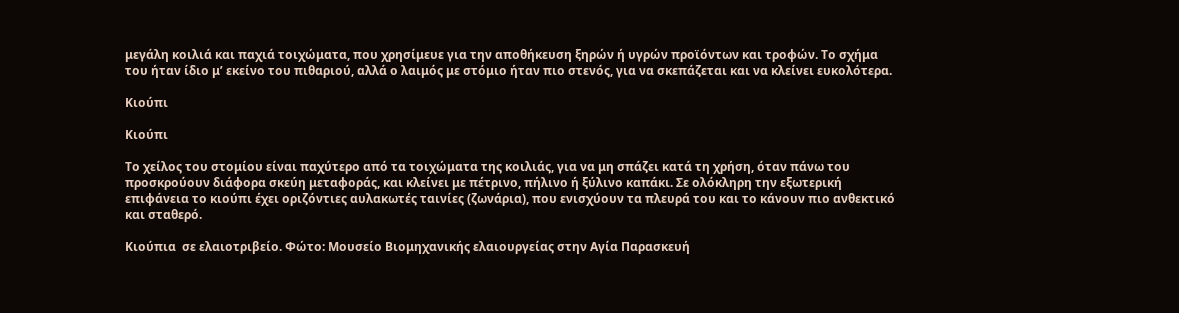μεγάλη κοιλιά και παχιά τοιχώματα, που χρησίμευε για την αποθήκευση ξηρών ή υγρών προϊόντων και τροφών. Το σχήμα του ήταν ίδιο μ’ εκείνο του πιθαριού, αλλά ο λαιμός με στόμιο ήταν πιο στενός, για να σκεπάζεται και να κλείνει ευκολότερα.

Κιούπι

Κιούπι

Το χείλος του στομίου είναι παχύτερο από τα τοιχώματα της κοιλιάς, για να μη σπάζει κατά τη χρήση, όταν πάνω του προσκρούουν διάφορα σκεύη μεταφοράς, και κλείνει με πέτρινο, πήλινο ή ξύλινο καπάκι. Σε ολόκληρη την εξωτερική επιφάνεια το κιούπι έχει οριζόντιες αυλακωτές ταινίες (ζωνάρια), που ενισχύουν τα πλευρά του και το κάνουν πιο ανθεκτικό και σταθερό.

Κιούπια  σε ελαιοτριβείο. Φώτο: Μουσείο Βιομηχανικής ελαιουργείας στην Αγία Παρασκευή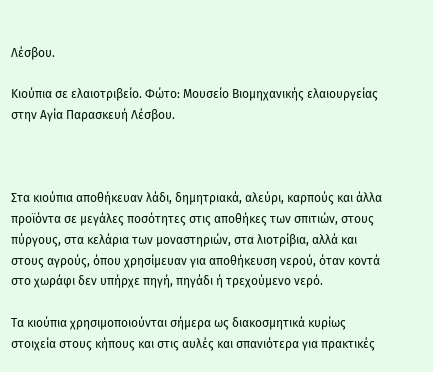Λέσβου.

Κιούπια σε ελαιοτριβείο. Φώτο: Μουσείο Βιομηχανικής ελαιουργείας στην Αγία Παρασκευή Λέσβου.



Στα κιούπια αποθήκευαν λάδι, δημητριακά, αλεύρι, καρπούς και άλλα προϊόντα σε μεγάλες ποσότητες στις αποθήκες των σπιτιών, στους πύργους, στα κελάρια των μοναστηριών, στα λιοτρίβια, αλλά και στους αγρούς, όπου χρησίμευαν για αποθήκευση νερού, όταν κοντά στο χωράφι δεν υπήρχε πηγή, πηγάδι ή τρεχούμενο νερό.

Τα κιούπια χρησιμοποιούνται σήμερα ως διακοσμητικά κυρίως στοιχεία στους κήπους και στις αυλές και σπανιότερα για πρακτικές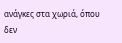ανάγκες στα χωριά, όπου δεν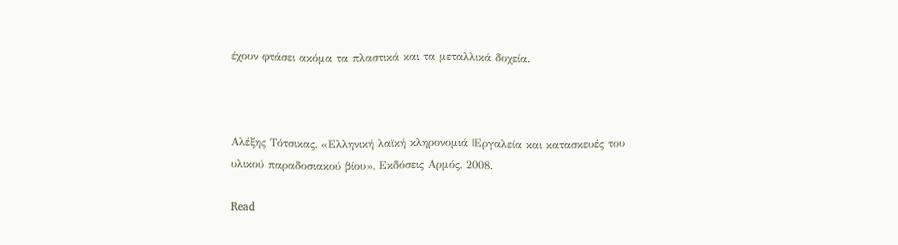έχουν φτάσει ακόμα τα πλαστικά και τα μεταλλικά δοχεία.



Αλέξης Τότσικας, «Ελληνική λαϊκή κληρονομιά |Εργαλεία και κατασκευές του υλικού παραδοσιακού βίου», Εκδόσεις Αρμός, 2008.

Read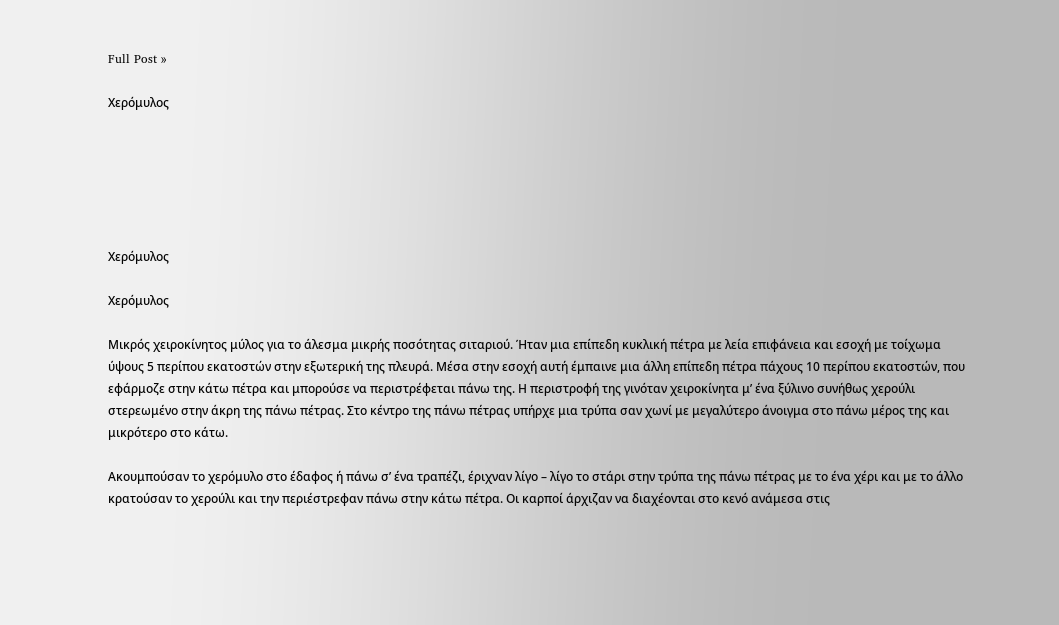Full Post »

Χερόμυλος






Χερόμυλος

Χερόμυλος

Μικρός χειροκίνητος μύλος για το άλεσμα μικρής ποσότητας σιταριού. Ήταν μια επίπεδη κυκλική πέτρα με λεία επιφάνεια και εσοχή με τοίχωμα ύψους 5 περίπου εκατοστών στην εξωτερική της πλευρά. Μέσα στην εσοχή αυτή έμπαινε μια άλλη επίπεδη πέτρα πάχους 10 περίπου εκατοστών, που εφάρμοζε στην κάτω πέτρα και μπορούσε να περιστρέφεται πάνω της. Η περιστροφή της γινόταν χειροκίνητα μ’ ένα ξύλινο συνήθως χερούλι στερεωμένο στην άκρη της πάνω πέτρας. Στο κέντρο της πάνω πέτρας υπήρχε μια τρύπα σαν χωνί με μεγαλύτερο άνοιγμα στο πάνω μέρος της και μικρότερο στο κάτω.

Ακουμπούσαν το χερόμυλο στο έδαφος ή πάνω σ’ ένα τραπέζι, έριχναν λίγο – λίγο το στάρι στην τρύπα της πάνω πέτρας με το ένα χέρι και με το άλλο κρατούσαν το χερούλι και την περιέστρεφαν πάνω στην κάτω πέτρα. Οι καρποί άρχιζαν να διαχέονται στο κενό ανάμεσα στις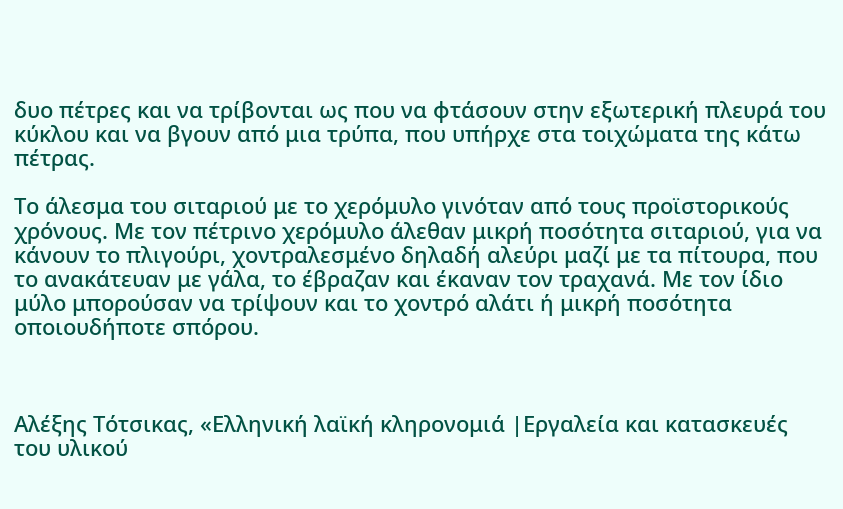δυο πέτρες και να τρίβονται ως που να φτάσουν στην εξωτερική πλευρά του κύκλου και να βγουν από μια τρύπα, που υπήρχε στα τοιχώματα της κάτω πέτρας.

Το άλεσμα του σιταριού με το χερόμυλο γινόταν από τους προϊστορικούς χρόνους. Με τον πέτρινο χερόμυλο άλεθαν μικρή ποσότητα σιταριού, για να κάνουν το πλιγούρι, χοντραλεσμένο δηλαδή αλεύρι μαζί με τα πίτουρα, που το ανακάτευαν με γάλα, το έβραζαν και έκαναν τον τραχανά. Με τον ίδιο μύλο μπορούσαν να τρίψουν και το χοντρό αλάτι ή μικρή ποσότητα οποιουδήποτε σπόρου.



Αλέξης Τότσικας, «Ελληνική λαϊκή κληρονομιά |Εργαλεία και κατασκευές του υλικού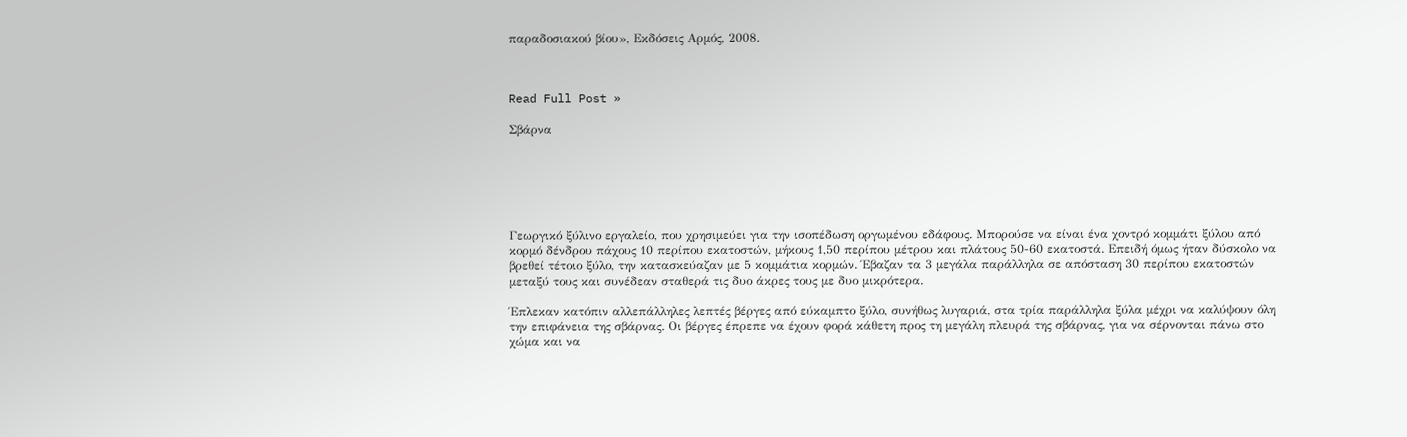παραδοσιακού βίου», Εκδόσεις Αρμός, 2008.



Read Full Post »

Σβάρνα






Γεωργικό ξύλινο εργαλείο, που χρησιμεύει για την ισοπέδωση οργωμένου εδάφους. Μπορούσε να είναι ένα χοντρό κομμάτι ξύλου από κορμό δένδρου πάχους 10 περίπου εκατοστών, μήκους 1,50 περίπου μέτρου και πλάτους 50-60 εκατοστά. Επειδή όμως ήταν δύσκολο να βρεθεί τέτοιο ξύλο, την κατασκεύαζαν με 5 κομμάτια κορμών. Έβαζαν τα 3 μεγάλα παράλληλα σε απόσταση 30 περίπου εκατοστών μεταξύ τους και συνέδεαν σταθερά τις δυο άκρες τους με δυο μικρότερα.

Έπλεκαν κατόπιν αλλεπάλληλες λεπτές βέργες από εύκαμπτο ξύλο, συνήθως λυγαριά, στα τρία παράλληλα ξύλα μέχρι να καλύψουν όλη την επιφάνεια της σβάρνας. Οι βέργες έπρεπε να έχουν φορά κάθετη προς τη μεγάλη πλευρά της σβάρνας, για να σέρνονται πάνω στο χώμα και να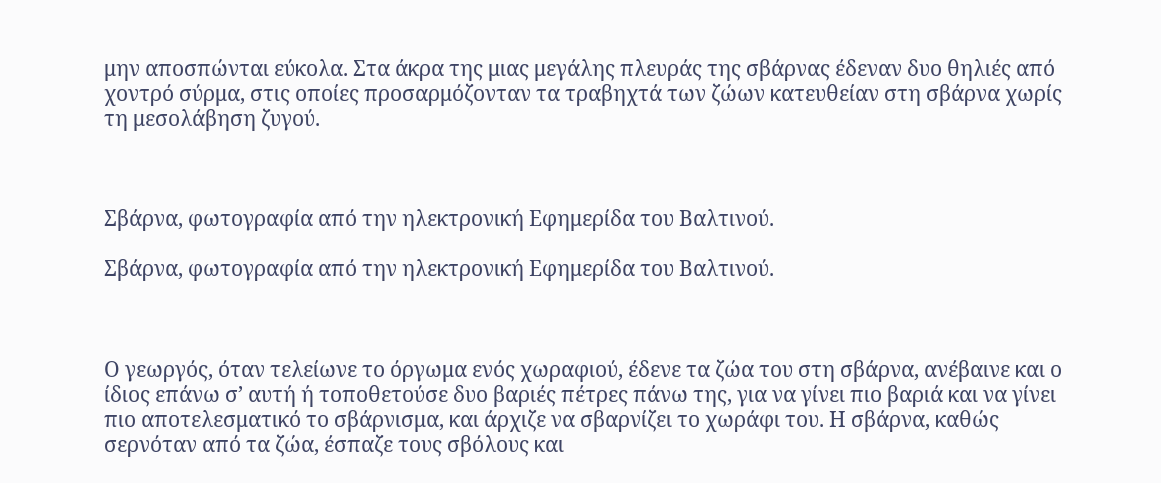μην αποσπώνται εύκολα. Στα άκρα της μιας μεγάλης πλευράς της σβάρνας έδεναν δυο θηλιές από χοντρό σύρμα, στις οποίες προσαρμόζονταν τα τραβηχτά των ζώων κατευθείαν στη σβάρνα χωρίς τη μεσολάβηση ζυγού.



Σβάρνα, φωτογραφία από την ηλεκτρονική Εφημερίδα του Βαλτινού.

Σβάρνα, φωτογραφία από την ηλεκτρονική Εφημερίδα του Βαλτινού.



Ο γεωργός, όταν τελείωνε το όργωμα ενός χωραφιού, έδενε τα ζώα του στη σβάρνα, ανέβαινε και ο ίδιος επάνω σ’ αυτή ή τοποθετούσε δυο βαριές πέτρες πάνω της, για να γίνει πιο βαριά και να γίνει πιο αποτελεσματικό το σβάρνισμα, και άρχιζε να σβαρνίζει το χωράφι του. Η σβάρνα, καθώς σερνόταν από τα ζώα, έσπαζε τους σβόλους και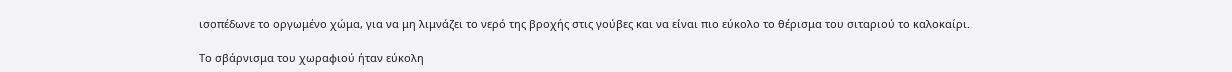ισοπέδωνε το οργωμένο χώμα, για να μη λιμνάζει το νερό της βροχής στις γούβες και να είναι πιο εύκολο το θέρισμα του σιταριού το καλοκαίρι.

Το σβάρνισμα του χωραφιού ήταν εύκολη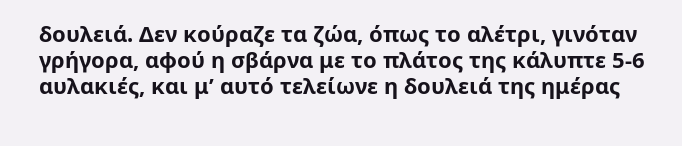δουλειά. Δεν κούραζε τα ζώα, όπως το αλέτρι, γινόταν γρήγορα, αφού η σβάρνα με το πλάτος της κάλυπτε 5-6 αυλακιές, και μ’ αυτό τελείωνε η δουλειά της ημέρας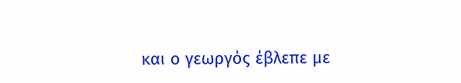και ο γεωργός έβλεπε με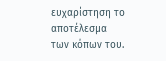ευχαρίστηση το αποτέλεσμα των κόπων του.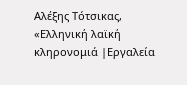Αλέξης Τότσικας, «Ελληνική λαϊκή κληρονομιά |Εργαλεία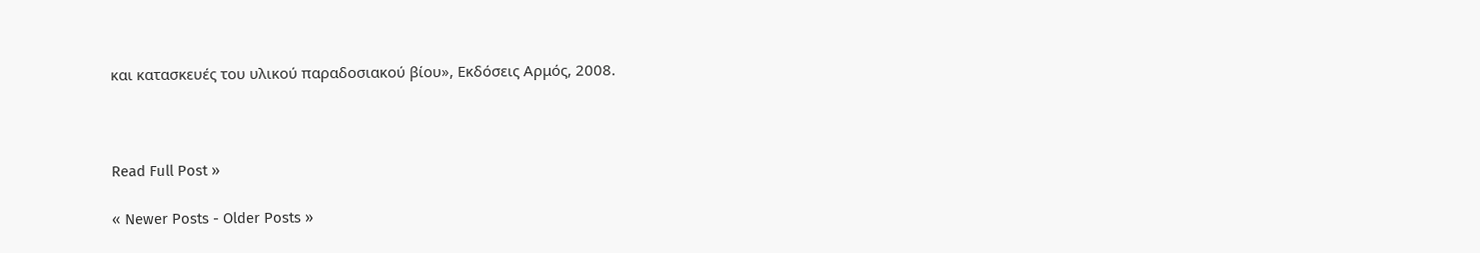και κατασκευές του υλικού παραδοσιακού βίου», Εκδόσεις Αρμός, 2008.



Read Full Post »

« Newer Posts - Older Posts »